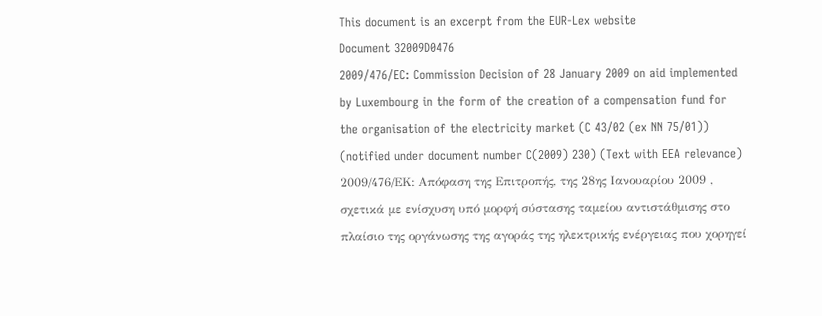This document is an excerpt from the EUR-Lex website
Document 32009D0476
2009/476/EC: Commission Decision of 28 January 2009 on aid implemented by Luxembourg in the form of the creation of a compensation fund for the organisation of the electricity market (C 43/02 (ex NN 75/01)) (notified under document number C(2009) 230) (Text with EEA relevance)
2009/476/ΕΚ: Απόφαση της Επιτροπής, της 28ης Ιανουαρίου 2009 , σχετικά με ενίσχυση υπό μορφή σύστασης ταμείου αντιστάθμισης στο πλαίσιο της οργάνωσης της αγοράς της ηλεκτρικής ενέργειας που χορηγεί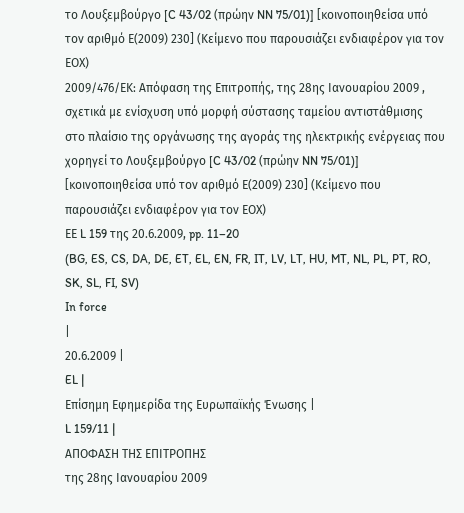το Λουξεμβούργο [C 43/02 (πρώην NN 75/01)] [κοινοποιηθείσα υπό τον αριθμό Ε(2009) 230] (Κείμενο που παρουσιάζει ενδιαφέρον για τον ΕΟΧ)
2009/476/ΕΚ: Απόφαση της Επιτροπής, της 28ης Ιανουαρίου 2009 , σχετικά με ενίσχυση υπό μορφή σύστασης ταμείου αντιστάθμισης στο πλαίσιο της οργάνωσης της αγοράς της ηλεκτρικής ενέργειας που χορηγεί το Λουξεμβούργο [C 43/02 (πρώην NN 75/01)] [κοινοποιηθείσα υπό τον αριθμό Ε(2009) 230] (Κείμενο που παρουσιάζει ενδιαφέρον για τον ΕΟΧ)
ΕΕ L 159 της 20.6.2009, pp. 11–20
(BG, ES, CS, DA, DE, ET, EL, EN, FR, IT, LV, LT, HU, MT, NL, PL, PT, RO, SK, SL, FI, SV)
In force
|
20.6.2009 |
EL |
Επίσημη Εφημερίδα της Ευρωπαϊκής Ένωσης |
L 159/11 |
ΑΠΟΦΑΣΗ ΤΗΣ ΕΠΙΤΡΟΠΗΣ
της 28ης Ιανουαρίου 2009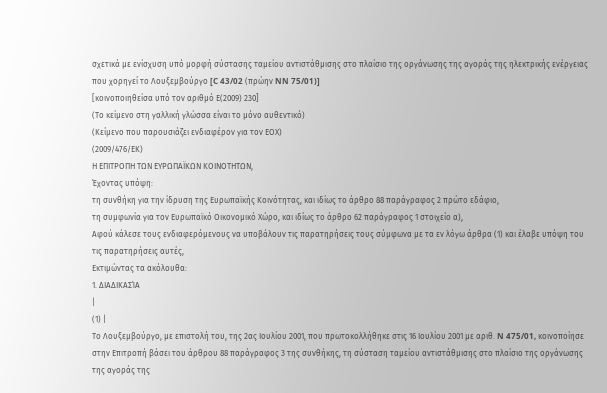σχετικά με ενίσχυση υπό μορφή σύστασης ταμείου αντιστάθμισης στο πλαίσιο της οργάνωσης της αγοράς της ηλεκτρικής ενέργειας που χορηγεί το Λουξεμβούργο [C 43/02 (πρώην NN 75/01)]
[κοινοποιηθείσα υπό τον αριθμό Ε(2009) 230]
(Το κείμενο στη γαλλική γλώσσα είναι το μόνο αυθεντικό)
(Κείμενο που παρουσιάζει ενδιαφέρον για τον ΕΟΧ)
(2009/476/ΕΚ)
Η ΕΠΙΤΡΟΠΗ ΤΩΝ ΕΥΡΩΠΑΪΚΩΝ ΚΟΙΝΟΤΗΤΩΝ,
Έχοντας υπόψη:
τη συνθήκη για την ίδρυση της Ευρωπαϊκής Κοινότητας, και ιδίως το άρθρο 88 παράγραφος 2 πρώτο εδάφιο,
τη συμφωνία για τον Ευρωπαϊκό Οικονομικό Χώρο, και ιδίως το άρθρο 62 παράγραφος 1 στοιχείο α),
Αφού κάλεσε τους ενδιαφερόμενους να υποβάλουν τις παρατηρήσεις τους σύμφωνα με τα εν λόγω άρθρα (1) και έλαβε υπόψη του τις παρατηρήσεις αυτές,
Εκτιμώντας τα ακόλουθα:
1. ΔΙΑΔΙΚΑΣΊΑ
|
(1) |
Το Λουξεμβούργο, με επιστολή του, της 2ας Ιουλίου 2001, που πρωτοκολλήθηκε στις 16 Ιουλίου 2001 με αριθ. N 475/01, κοινοποίησε στην Επιτροπή βάσει του άρθρου 88 παράγραφος 3 της συνθήκης, τη σύσταση ταμείου αντιστάθμισης στο πλαίσιο της οργάνωσης της αγοράς της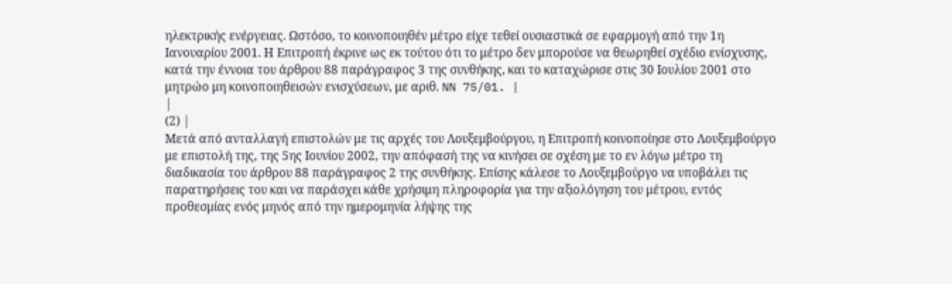ηλεκτρικής ενέργειας. Ωστόσο, το κοινοποιηθέν μέτρο είχε τεθεί ουσιαστικά σε εφαρμογή από την 1η Ιανουαρίου 2001. Η Επιτροπή έκρινε ως εκ τούτου ότι το μέτρο δεν μπορούσε να θεωρηθεί σχέδιο ενίσχυσης, κατά την έννοια του άρθρου 88 παράγραφος 3 της συνθήκης, και το καταχώρισε στις 30 Ιουλίου 2001 στο μητρώο μη κοινοποιηθεισών ενισχύσεων, με αριθ. NN 75/01. |
|
(2) |
Μετά από ανταλλαγή επιστολών με τις αρχές του Λουξεμβούργου, η Επιτροπή κοινοποίησε στο Λουξεμβούργο με επιστολή της, της 5ης Ιουνίου 2002, την απόφασή της να κινήσει σε σχέση με το εν λόγω μέτρο τη διαδικασία του άρθρου 88 παράγραφος 2 της συνθήκης. Επίσης κάλεσε το Λουξεμβούργο να υποβάλει τις παρατηρήσεις του και να παράσχει κάθε χρήσιμη πληροφορία για την αξιολόγηση του μέτρου, εντός προθεσμίας ενός μηνός από την ημερομηνία λήψης της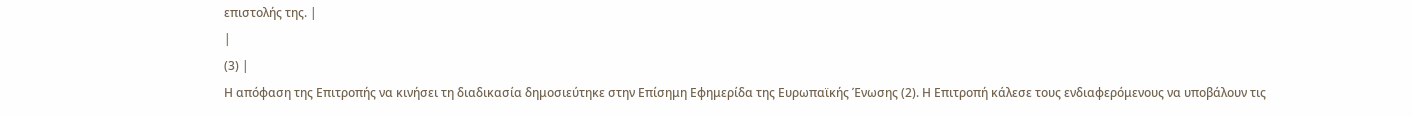επιστολής της. |
|
(3) |
Η απόφαση της Επιτροπής να κινήσει τη διαδικασία δημοσιεύτηκε στην Επίσημη Εφημερίδα της Ευρωπαϊκής Ένωσης (2). Η Επιτροπή κάλεσε τους ενδιαφερόμενους να υποβάλουν τις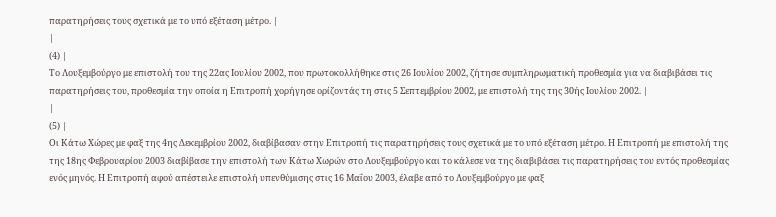παρατηρήσεις τους σχετικά με το υπό εξέταση μέτρο. |
|
(4) |
Το Λουξεμβούργο με επιστολή του της 22ας Ιουλίου 2002, που πρωτοκολλήθηκε στις 26 Ιουλίου 2002, ζήτησε συμπληρωματική προθεσμία για να διαβιβάσει τις παρατηρήσεις του, προθεσμία την οποία η Επιτροπή χορήγησε ορίζοντάς τη στις 5 Σεπτεμβρίου 2002, με επιστολή της της 30ής Ιουλίου 2002. |
|
(5) |
Οι Κάτω Χώρες με φαξ της 4ης Δεκεμβρίου 2002, διαβίβασαν στην Επιτροπή τις παρατηρήσεις τους σχετικά με το υπό εξέταση μέτρο. Η Επιτροπή με επιστολή της της 18ης Φεβρουαρίου 2003 διαβίβασε την επιστολή των Κάτω Χωρών στο Λουξεμβούργο και το κάλεσε να της διαβιβάσει τις παρατηρήσεις του εντός προθεσμίας ενός μηνός. Η Επιτροπή αφού απέστειλε επιστολή υπενθύμισης στις 16 Μαΐου 2003, έλαβε από το Λουξεμβούργο με φαξ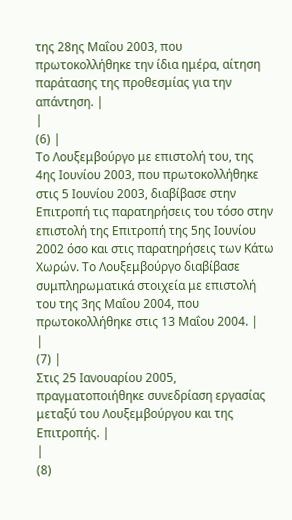της 28ης Μαΐου 2003, που πρωτοκολλήθηκε την ίδια ημέρα, αίτηση παράτασης της προθεσμίας για την απάντηση. |
|
(6) |
Το Λουξεμβούργο με επιστολή του, της 4ης Ιουνίου 2003, που πρωτοκολλήθηκε στις 5 Ιουνίου 2003, διαβίβασε στην Επιτροπή τις παρατηρήσεις του τόσο στην επιστολή της Επιτροπή της 5ης Ιουνίου 2002 όσο και στις παρατηρήσεις των Κάτω Χωρών. Το Λουξεμβούργο διαβίβασε συμπληρωματικά στοιχεία με επιστολή του της 3ης Μαΐου 2004, που πρωτοκολλήθηκε στις 13 Μαΐου 2004. |
|
(7) |
Στις 25 Ιανουαρίου 2005, πραγματοποιήθηκε συνεδρίαση εργασίας μεταξύ του Λουξεμβούργου και της Επιτροπής. |
|
(8)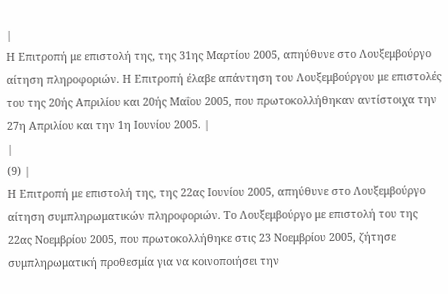|
Η Επιτροπή με επιστολή της, της 31ης Μαρτίου 2005, απηύθυνε στο Λουξεμβούργο αίτηση πληροφοριών. Η Επιτροπή έλαβε απάντηση του Λουξεμβούργου με επιστολές του της 20ής Απριλίου και 20ής Μαΐου 2005, που πρωτοκολλήθηκαν αντίστοιχα την 27η Απριλίου και την 1η Ιουνίου 2005. |
|
(9) |
Η Επιτροπή με επιστολή της, της 22ας Ιουνίου 2005, απηύθυνε στο Λουξεμβούργο αίτηση συμπληρωματικών πληροφοριών. Το Λουξεμβούργο με επιστολή του της 22ας Νοεμβρίου 2005, που πρωτοκολλήθηκε στις 23 Νοεμβρίου 2005, ζήτησε συμπληρωματική προθεσμία για να κοινοποιήσει την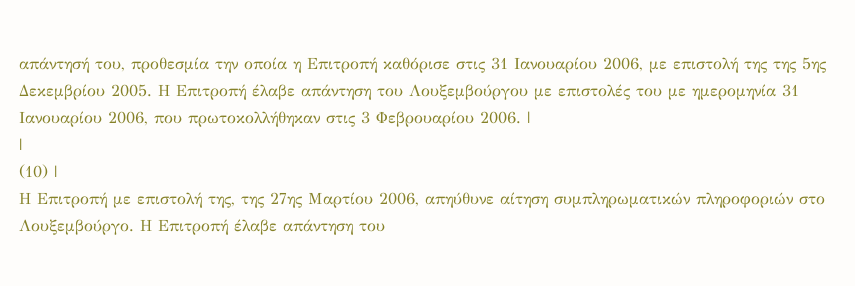απάντησή του, προθεσμία την οποία η Επιτροπή καθόρισε στις 31 Ιανουαρίου 2006, με επιστολή της της 5ης Δεκεμβρίου 2005. Η Επιτροπή έλαβε απάντηση του Λουξεμβούργου με επιστολές του με ημερομηνία 31 Ιανουαρίου 2006, που πρωτοκολλήθηκαν στις 3 Φεβρουαρίου 2006. |
|
(10) |
Η Επιτροπή με επιστολή της, της 27ης Μαρτίου 2006, απηύθυνε αίτηση συμπληρωματικών πληροφοριών στο Λουξεμβούργο. Η Επιτροπή έλαβε απάντηση του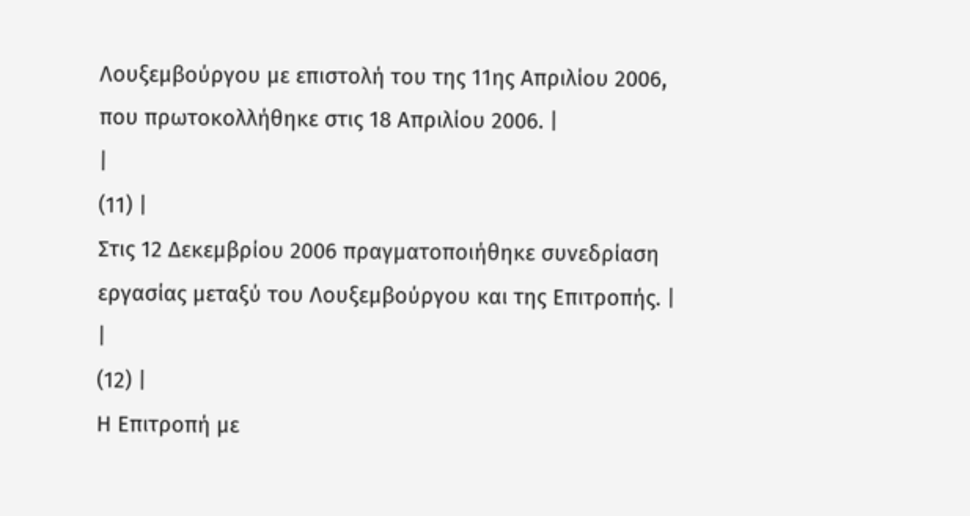Λουξεμβούργου με επιστολή του της 11ης Απριλίου 2006, που πρωτοκολλήθηκε στις 18 Απριλίου 2006. |
|
(11) |
Στις 12 Δεκεμβρίου 2006 πραγματοποιήθηκε συνεδρίαση εργασίας μεταξύ του Λουξεμβούργου και της Επιτροπής. |
|
(12) |
Η Επιτροπή με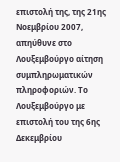επιστολή της, της 21ης Νοεμβρίου 2007, απηύθυνε στο Λουξεμβούργο αίτηση συμπληρωματικών πληροφοριών. Το Λουξεμβούργο με επιστολή του της 6ης Δεκεμβρίου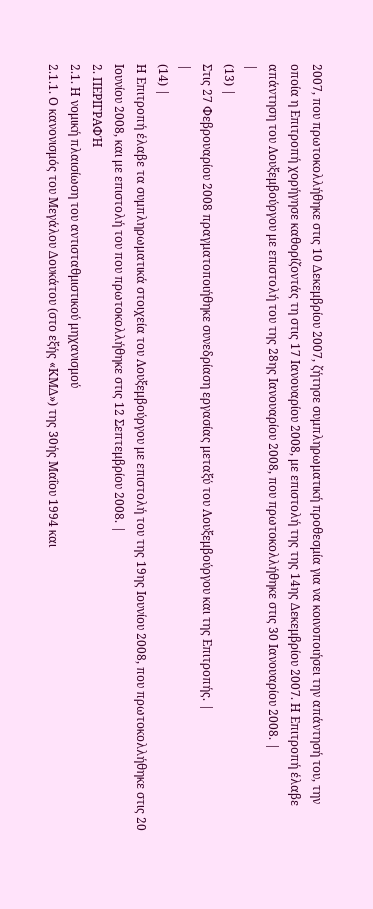2007, που πρωτοκολλήθηκε στις 10 Δεκεμβρίου 2007, ζήτησε συμπληρωματική προθεσμία για να κοινοποιήσει την απάντησή του, την οποία η Επιτροπή χορήγησε καθορίζοντάς τη στις 17 Ιανουαρίου 2008, με επιστολή της της 14ης Δεκεμβρίου 2007. Η Επιτροπή έλαβε απάντηση του Λουξεμβούργου με επιστολή του της 28ης Ιανουαρίου 2008, που πρωτοκολλήθηκε στις 30 Ιανουαρίου 2008. |
|
(13) |
Στις 27 Φεβρουαρίου 2008 πραγματοποιήθηκε συνεδρίαση εργασίας μεταξύ του Λουξεμβούργου και της Επιτροπής. |
|
(14) |
Η Επιτροπή έλαβε τα συμπληρωματικά στοιχεία του Λουξεμβούργου με επιστολή του της 19ης Ιουνίου 2008, που πρωτοκολλήθηκε στις 20 Ιουνίου 2008, και με επιστολή του που πρωτοκολλήθηκε στις 12 Σεπτεμβρίου 2008. |
2. ΠΕΡΙΓΡΑΦΉ
2.1. Η νομική πλαισίωση του αντισταθμιστικού μηχανισμού
2.1.1. Ο κανονισμός του Μεγάλου Δουκάτου (στο εξής «ΚΜΔ») της 30ής Μαΐου 1994 και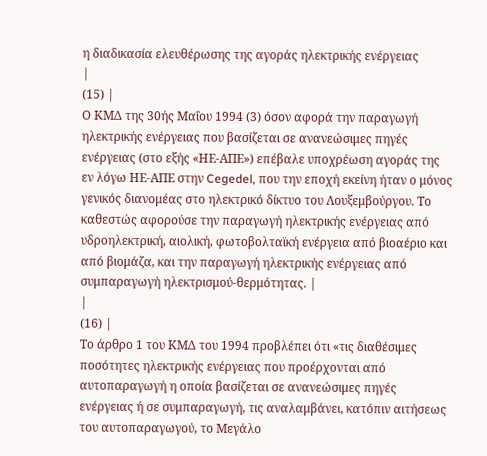η διαδικασία ελευθέρωσης της αγοράς ηλεκτρικής ενέργειας
|
(15) |
Ο ΚΜΔ της 30ής Μαΐου 1994 (3) όσον αφορά την παραγωγή ηλεκτρικής ενέργειας που βασίζεται σε ανανεώσιμες πηγές ενέργειας (στο εξής «ΗΕ-ΑΠΕ») επέβαλε υποχρέωση αγοράς της εν λόγω ΗΕ-ΑΠΕ στην Cegedel, που την εποχή εκείνη ήταν ο μόνος γενικός διανομέας στο ηλεκτρικό δίκτυο του Λουξεμβούργου. Το καθεστώς αφορούσε την παραγωγή ηλεκτρικής ενέργειας από υδροηλεκτρική, αιολική, φωτοβολταϊκή ενέργεια από βιοαέριο και από βιομάζα, και την παραγωγή ηλεκτρικής ενέργειας από συμπαραγωγή ηλεκτρισμού-θερμότητας. |
|
(16) |
Το άρθρο 1 του ΚΜΔ του 1994 προβλέπει ότι «τις διαθέσιμες ποσότητες ηλεκτρικής ενέργειας που προέρχονται από αυτοπαραγωγή η οποία βασίζεται σε ανανεώσιμες πηγές ενέργειας ή σε συμπαραγωγή, τις αναλαμβάνει, κατόπιν αιτήσεως του αυτοπαραγωγού, το Μεγάλο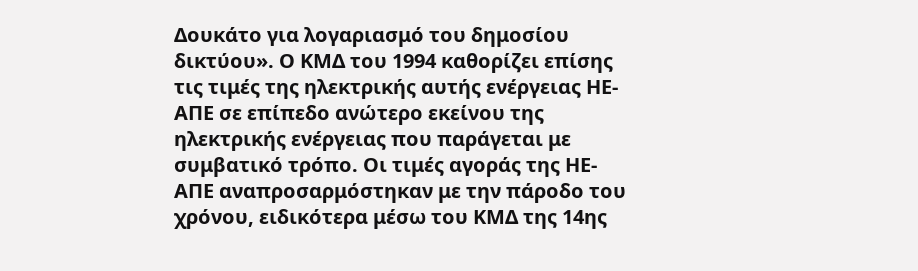Δουκάτο για λογαριασμό του δημοσίου δικτύου». Ο ΚΜΔ του 1994 καθορίζει επίσης τις τιμές της ηλεκτρικής αυτής ενέργειας ΗΕ-ΑΠΕ σε επίπεδο ανώτερο εκείνου της ηλεκτρικής ενέργειας που παράγεται με συμβατικό τρόπο. Οι τιμές αγοράς της ΗΕ-ΑΠΕ αναπροσαρμόστηκαν με την πάροδο του χρόνου, ειδικότερα μέσω του ΚΜΔ της 14ης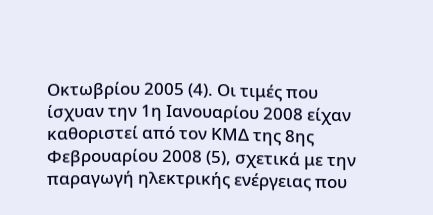Οκτωβρίου 2005 (4). Οι τιμές που ίσχυαν την 1η Ιανουαρίου 2008 είχαν καθοριστεί από τον ΚΜΔ της 8ης Φεβρουαρίου 2008 (5), σχετικά με την παραγωγή ηλεκτρικής ενέργειας που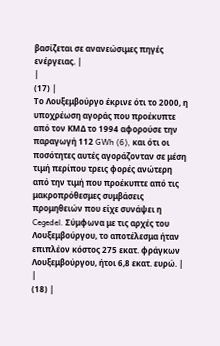βασίζεται σε ανανεώσιμες πηγές ενέργειας. |
|
(17) |
Το Λουξεμβούργο έκρινε ότι το 2000, η υποχρέωση αγοράς που προέκυπτε από τον ΚΜΔ το 1994 αφορούσε την παραγωγή 112 GWh (6), και ότι οι ποσότητες αυτές αγοράζονταν σε μέση τιμή περίπου τρεις φορές ανώτερη από την τιμή που προέκυπτε από τις μακροπρόθεσμες συμβάσεις προμηθειών που είχε συνάψει η Cegedel. Σύμφωνα με τις αρχές του Λουξεμβούργου, το αποτέλεσμα ήταν επιπλέον κόστος 275 εκατ. φράγκων Λουξεμβούργου, ήτοι 6,8 εκατ. ευρώ. |
|
(18) |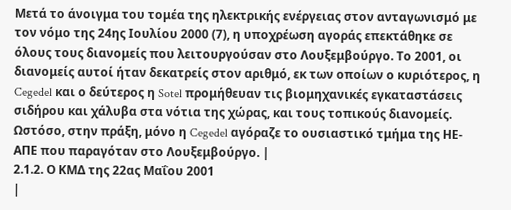Μετά το άνοιγμα του τομέα της ηλεκτρικής ενέργειας στον ανταγωνισμό με τον νόμο της 24ης Ιουλίου 2000 (7), η υποχρέωση αγοράς επεκτάθηκε σε όλους τους διανομείς που λειτουργούσαν στο Λουξεμβούργο. Το 2001, οι διανομείς αυτοί ήταν δεκατρείς στον αριθμό, εκ των οποίων ο κυριότερος, η Cegedel και ο δεύτερος η Sotel προμήθευαν τις βιομηχανικές εγκαταστάσεις σιδήρου και χάλυβα στα νότια της χώρας, και τους τοπικούς διανομείς. Ωστόσο, στην πράξη, μόνο η Cegedel αγόραζε το ουσιαστικό τμήμα της ΗΕ-ΑΠΕ που παραγόταν στο Λουξεμβούργο. |
2.1.2. Ο ΚΜΔ της 22ας Μαΐου 2001
|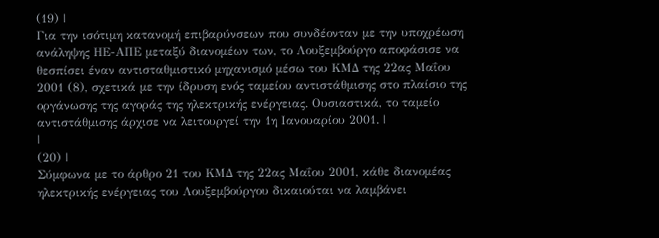(19) |
Για την ισότιμη κατανομή επιβαρύνσεων που συνδέονταν με την υποχρέωση ανάληψης ΗΕ-ΑΠΕ μεταξύ διανομέων των, το Λουξεμβούργο αποφάσισε να θεσπίσει έναν αντισταθμιστικό μηχανισμό μέσω του ΚΜΔ της 22ας Μαΐου 2001 (8), σχετικά με την ίδρυση ενός ταμείου αντιστάθμισης στο πλαίσιο της οργάνωσης της αγοράς της ηλεκτρικής ενέργειας. Ουσιαστικά, το ταμείο αντιστάθμισης άρχισε να λειτουργεί την 1η Ιανουαρίου 2001. |
|
(20) |
Σύμφωνα με το άρθρο 21 του ΚΜΔ της 22ας Μαΐου 2001, κάθε διανομέας ηλεκτρικής ενέργειας του Λουξεμβούργου δικαιούται να λαμβάνει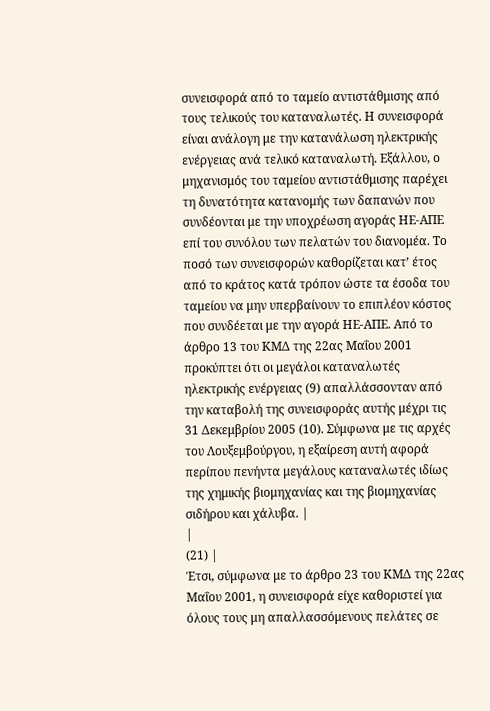συνεισφορά από το ταμείο αντιστάθμισης από τους τελικούς του καταναλωτές. Η συνεισφορά είναι ανάλογη με την κατανάλωση ηλεκτρικής ενέργειας ανά τελικό καταναλωτή. Εξάλλου, ο μηχανισμός του ταμείου αντιστάθμισης παρέχει τη δυνατότητα κατανομής των δαπανών που συνδέονται με την υποχρέωση αγοράς ΗΕ-ΑΠΕ επί του συνόλου των πελατών του διανομέα. Το ποσό των συνεισφορών καθορίζεται κατ’ έτος από το κράτος κατά τρόπον ώστε τα έσοδα του ταμείου να μην υπερβαίνουν το επιπλέον κόστος που συνδέεται με την αγορά ΗΕ-ΑΠΕ. Από το άρθρο 13 του ΚΜΔ της 22ας Μαΐου 2001 προκύπτει ότι οι μεγάλοι καταναλωτές ηλεκτρικής ενέργειας (9) απαλλάσσονταν από την καταβολή της συνεισφοράς αυτής μέχρι τις 31 Δεκεμβρίου 2005 (10). Σύμφωνα με τις αρχές του Λουξεμβούργου, η εξαίρεση αυτή αφορά περίπου πενήντα μεγάλους καταναλωτές ιδίως της χημικής βιομηχανίας και της βιομηχανίας σιδήρου και χάλυβα. |
|
(21) |
Έτσι, σύμφωνα με το άρθρο 23 του ΚΜΔ της 22ας Μαΐου 2001, η συνεισφορά είχε καθοριστεί για όλους τους μη απαλλασσόμενους πελάτες σε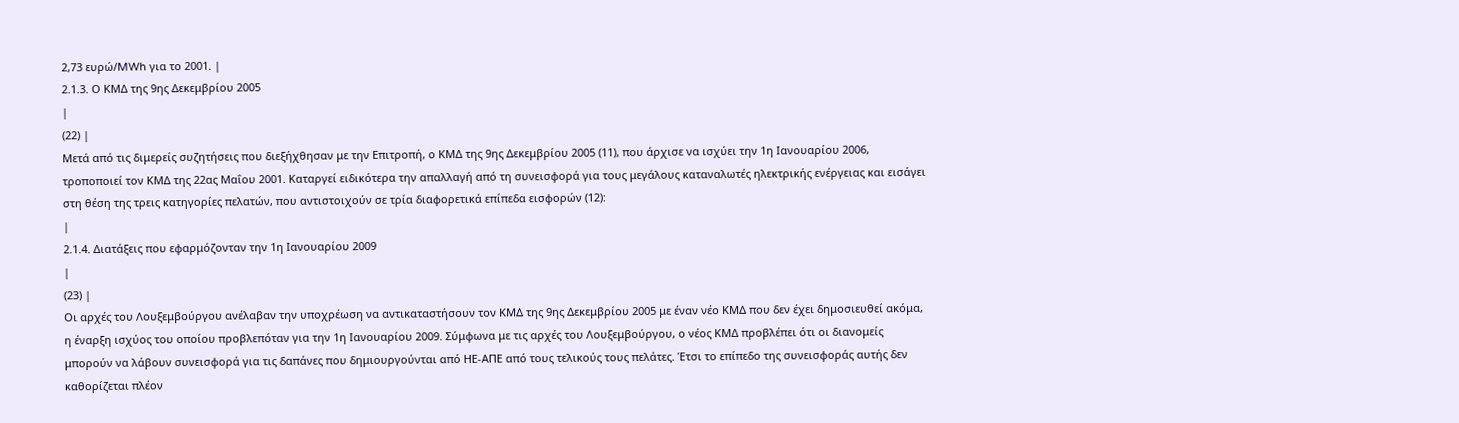2,73 ευρώ/MWh για το 2001. |
2.1.3. Ο ΚΜΔ της 9ης Δεκεμβρίου 2005
|
(22) |
Μετά από τις διμερείς συζητήσεις που διεξήχθησαν με την Επιτροπή, ο ΚΜΔ της 9ης Δεκεμβρίου 2005 (11), που άρχισε να ισχύει την 1η Ιανουαρίου 2006, τροποποιεί τον ΚΜΔ της 22ας Μαΐου 2001. Καταργεί ειδικότερα την απαλλαγή από τη συνεισφορά για τους μεγάλους καταναλωτές ηλεκτρικής ενέργειας και εισάγει στη θέση της τρεις κατηγορίες πελατών, που αντιστοιχούν σε τρία διαφορετικά επίπεδα εισφορών (12):
|
2.1.4. Διατάξεις που εφαρμόζονταν την 1η Ιανουαρίου 2009
|
(23) |
Οι αρχές του Λουξεμβούργου ανέλαβαν την υποχρέωση να αντικαταστήσουν τον ΚΜΔ της 9ης Δεκεμβρίου 2005 με έναν νέο ΚΜΔ που δεν έχει δημοσιευθεί ακόμα, η έναρξη ισχύος του οποίου προβλεπόταν για την 1η Ιανουαρίου 2009. Σύμφωνα με τις αρχές του Λουξεμβούργου, ο νέος ΚΜΔ προβλέπει ότι οι διανομείς μπορούν να λάβουν συνεισφορά για τις δαπάνες που δημιουργούνται από ΗΕ-ΑΠΕ από τους τελικούς τους πελάτες. Έτσι το επίπεδο της συνεισφοράς αυτής δεν καθορίζεται πλέον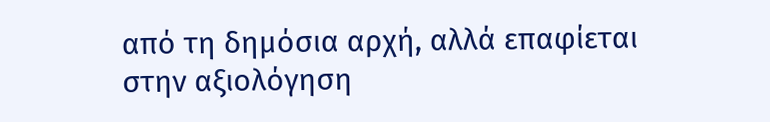από τη δημόσια αρχή, αλλά επαφίεται στην αξιολόγηση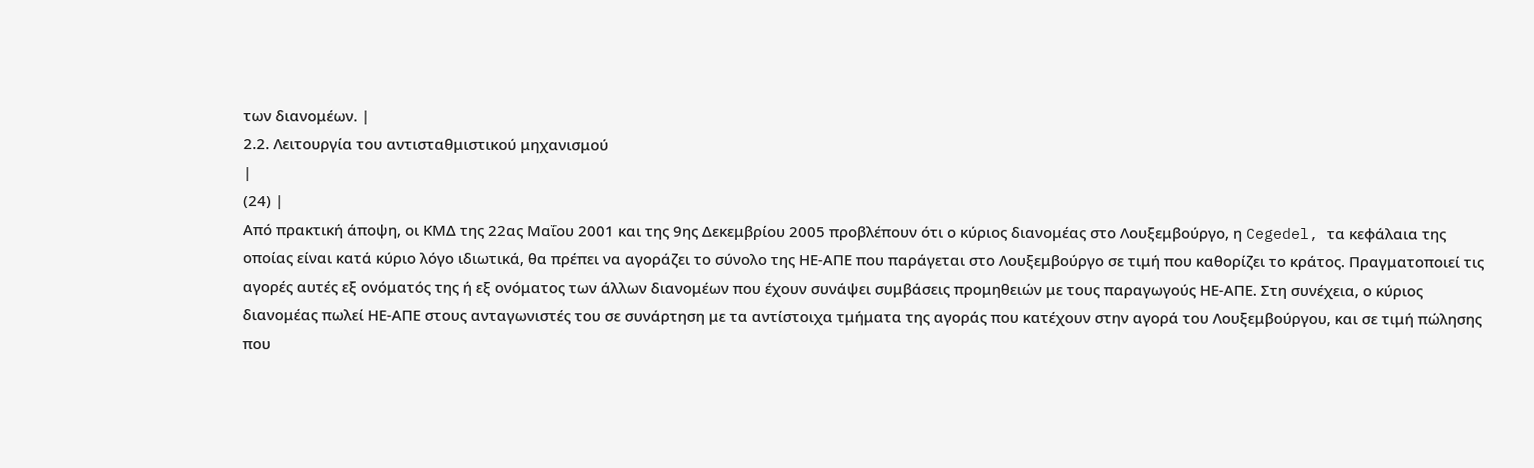των διανομέων. |
2.2. Λειτουργία του αντισταθμιστικού μηχανισμού
|
(24) |
Από πρακτική άποψη, οι ΚΜΔ της 22ας Μαΐου 2001 και της 9ης Δεκεμβρίου 2005 προβλέπουν ότι ο κύριος διανομέας στο Λουξεμβούργο, η Cegedel, τα κεφάλαια της οποίας είναι κατά κύριο λόγο ιδιωτικά, θα πρέπει να αγοράζει το σύνολο της ΗΕ-ΑΠΕ που παράγεται στο Λουξεμβούργο σε τιμή που καθορίζει το κράτος. Πραγματοποιεί τις αγορές αυτές εξ ονόματός της ή εξ ονόματος των άλλων διανομέων που έχουν συνάψει συμβάσεις προμηθειών με τους παραγωγούς ΗΕ-ΑΠΕ. Στη συνέχεια, ο κύριος διανομέας πωλεί ΗΕ-ΑΠΕ στους ανταγωνιστές του σε συνάρτηση με τα αντίστοιχα τμήματα της αγοράς που κατέχουν στην αγορά του Λουξεμβούργου, και σε τιμή πώλησης που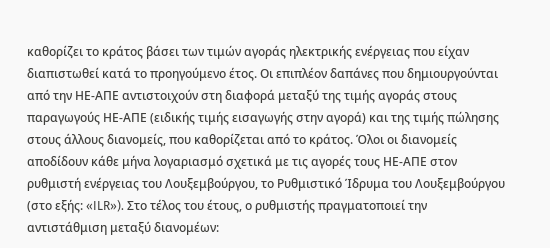καθορίζει το κράτος βάσει των τιμών αγοράς ηλεκτρικής ενέργειας που είχαν διαπιστωθεί κατά το προηγούμενο έτος. Οι επιπλέον δαπάνες που δημιουργούνται από την ΗΕ-ΑΠΕ αντιστοιχούν στη διαφορά μεταξύ της τιμής αγοράς στους παραγωγούς ΗΕ-ΑΠΕ (ειδικής τιμής εισαγωγής στην αγορά) και της τιμής πώλησης στους άλλους διανομείς, που καθορίζεται από το κράτος. Όλοι οι διανομείς αποδίδουν κάθε μήνα λογαριασμό σχετικά με τις αγορές τους ΗΕ-ΑΠΕ στον ρυθμιστή ενέργειας του Λουξεμβούργου, το Ρυθμιστικό Ίδρυμα του Λουξεμβούργου (στο εξής: «ILR»). Στο τέλος του έτους, ο ρυθμιστής πραγματοποιεί την αντιστάθμιση μεταξύ διανομέων: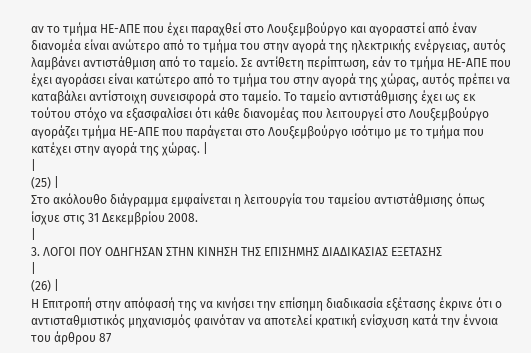αν το τμήμα ΗΕ-ΑΠΕ που έχει παραχθεί στο Λουξεμβούργο και αγοραστεί από έναν διανομέα είναι ανώτερο από το τμήμα του στην αγορά της ηλεκτρικής ενέργειας, αυτός λαμβάνει αντιστάθμιση από το ταμείο. Σε αντίθετη περίπτωση, εάν το τμήμα ΗΕ-ΑΠΕ που έχει αγοράσει είναι κατώτερο από το τμήμα του στην αγορά της χώρας, αυτός πρέπει να καταβάλει αντίστοιχη συνεισφορά στο ταμείο. Το ταμείο αντιστάθμισης έχει ως εκ τούτου στόχο να εξασφαλίσει ότι κάθε διανομέας που λειτουργεί στο Λουξεμβούργο αγοράζει τμήμα ΗΕ-ΑΠΕ που παράγεται στο Λουξεμβούργο ισότιμο με το τμήμα που κατέχει στην αγορά της χώρας. |
|
(25) |
Στο ακόλουθο διάγραμμα εμφαίνεται η λειτουργία του ταμείου αντιστάθμισης όπως ίσχυε στις 31 Δεκεμβρίου 2008.
|
3. ΛΟΓΟΙ ΠΟΥ ΟΔΗΓΗΣΑΝ ΣΤΗΝ ΚΙΝΗΣΗ ΤΗΣ ΕΠΙΣΗΜΗΣ ΔΙΑΔΙΚΑΣΙΑΣ ΕΞΕΤΑΣΗΣ
|
(26) |
Η Επιτροπή στην απόφασή της να κινήσει την επίσημη διαδικασία εξέτασης έκρινε ότι ο αντισταθμιστικός μηχανισμός φαινόταν να αποτελεί κρατική ενίσχυση κατά την έννοια του άρθρου 87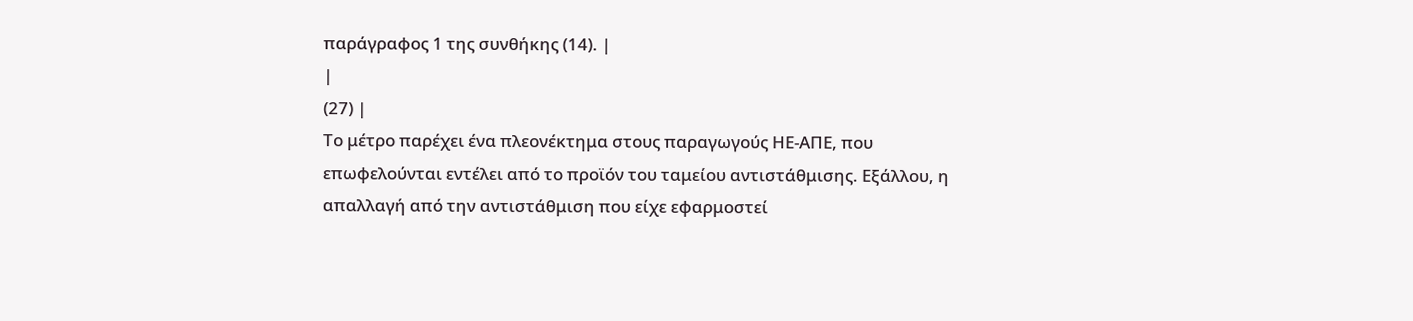παράγραφος 1 της συνθήκης (14). |
|
(27) |
Το μέτρο παρέχει ένα πλεονέκτημα στους παραγωγούς ΗΕ-ΑΠΕ, που επωφελούνται εντέλει από το προϊόν του ταμείου αντιστάθμισης. Εξάλλου, η απαλλαγή από την αντιστάθμιση που είχε εφαρμοστεί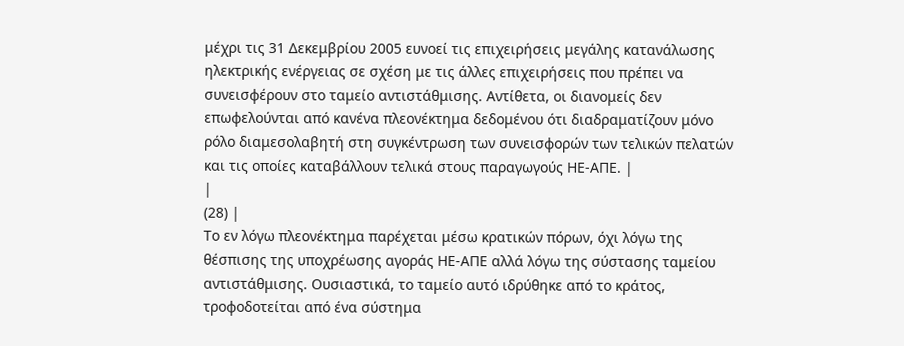μέχρι τις 31 Δεκεμβρίου 2005 ευνοεί τις επιχειρήσεις μεγάλης κατανάλωσης ηλεκτρικής ενέργειας σε σχέση με τις άλλες επιχειρήσεις που πρέπει να συνεισφέρουν στο ταμείο αντιστάθμισης. Αντίθετα, οι διανομείς δεν επωφελούνται από κανένα πλεονέκτημα δεδομένου ότι διαδραματίζουν μόνο ρόλο διαμεσολαβητή στη συγκέντρωση των συνεισφορών των τελικών πελατών και τις οποίες καταβάλλουν τελικά στους παραγωγούς ΗΕ-ΑΠΕ. |
|
(28) |
Το εν λόγω πλεονέκτημα παρέχεται μέσω κρατικών πόρων, όχι λόγω της θέσπισης της υποχρέωσης αγοράς ΗΕ-ΑΠΕ αλλά λόγω της σύστασης ταμείου αντιστάθμισης. Ουσιαστικά, το ταμείο αυτό ιδρύθηκε από το κράτος, τροφοδοτείται από ένα σύστημα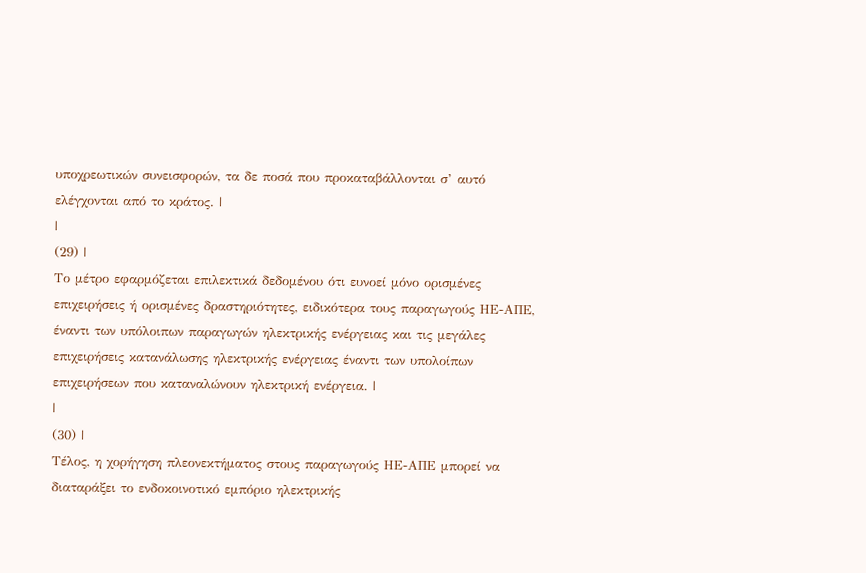υποχρεωτικών συνεισφορών, τα δε ποσά που προκαταβάλλονται σ’ αυτό ελέγχονται από το κράτος. |
|
(29) |
Το μέτρο εφαρμόζεται επιλεκτικά δεδομένου ότι ευνοεί μόνο ορισμένες επιχειρήσεις ή ορισμένες δραστηριότητες, ειδικότερα τους παραγωγούς ΗΕ-ΑΠΕ, έναντι των υπόλοιπων παραγωγών ηλεκτρικής ενέργειας και τις μεγάλες επιχειρήσεις κατανάλωσης ηλεκτρικής ενέργειας έναντι των υπολοίπων επιχειρήσεων που καταναλώνουν ηλεκτρική ενέργεια. |
|
(30) |
Τέλος, η χορήγηση πλεονεκτήματος στους παραγωγούς ΗΕ-ΑΠΕ μπορεί να διαταράξει το ενδοκοινοτικό εμπόριο ηλεκτρικής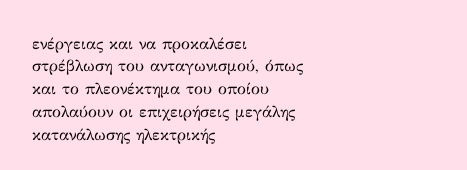ενέργειας και να προκαλέσει στρέβλωση του ανταγωνισμού, όπως και το πλεονέκτημα του οποίου απολαύουν οι επιχειρήσεις μεγάλης κατανάλωσης ηλεκτρικής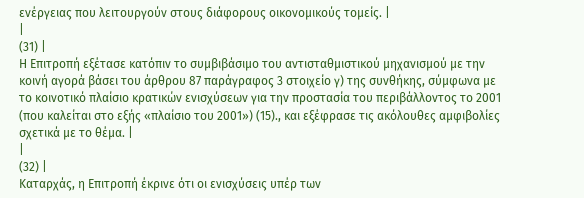ενέργειας που λειτουργούν στους διάφορους οικονομικούς τομείς. |
|
(31) |
Η Επιτροπή εξέτασε κατόπιν το συμβιβάσιμο του αντισταθμιστικού μηχανισμού με την κοινή αγορά βάσει του άρθρου 87 παράγραφος 3 στοιχείο γ) της συνθήκης, σύμφωνα με το κοινοτικό πλαίσιο κρατικών ενισχύσεων για την προστασία του περιβάλλοντος το 2001 (που καλείται στο εξής «πλαίσιο του 2001») (15)., και εξέφρασε τις ακόλουθες αμφιβολίες σχετικά με το θέμα. |
|
(32) |
Καταρχάς, η Επιτροπή έκρινε ότι οι ενισχύσεις υπέρ των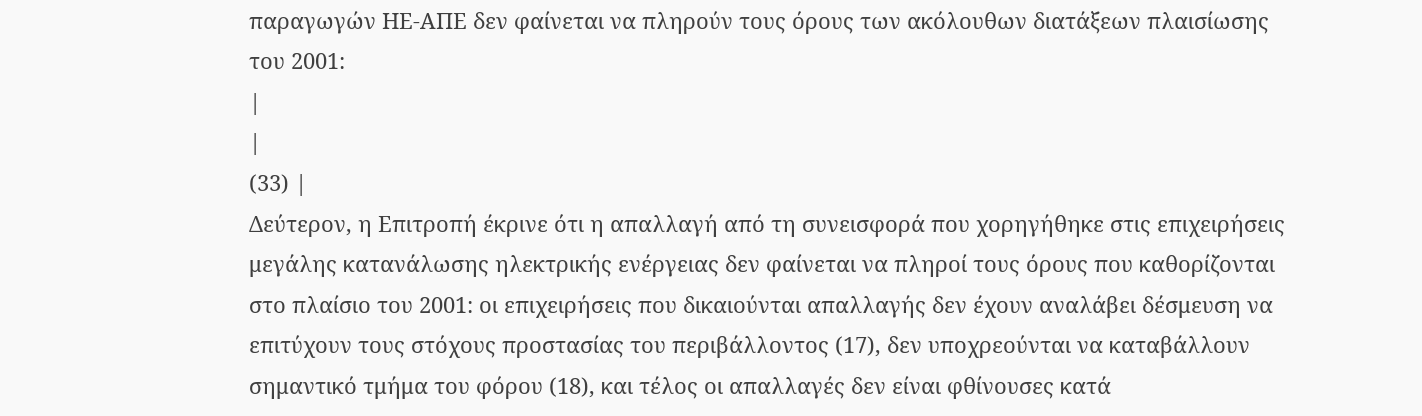παραγωγών ΗΕ-ΑΠΕ δεν φαίνεται να πληρούν τους όρους των ακόλουθων διατάξεων πλαισίωσης του 2001:
|
|
(33) |
Δεύτερον, η Επιτροπή έκρινε ότι η απαλλαγή από τη συνεισφορά που χορηγήθηκε στις επιχειρήσεις μεγάλης κατανάλωσης ηλεκτρικής ενέργειας δεν φαίνεται να πληροί τους όρους που καθορίζονται στο πλαίσιο του 2001: οι επιχειρήσεις που δικαιούνται απαλλαγής δεν έχουν αναλάβει δέσμευση να επιτύχουν τους στόχους προστασίας του περιβάλλοντος (17), δεν υποχρεούνται να καταβάλλουν σημαντικό τμήμα του φόρου (18), και τέλος οι απαλλαγές δεν είναι φθίνουσες κατά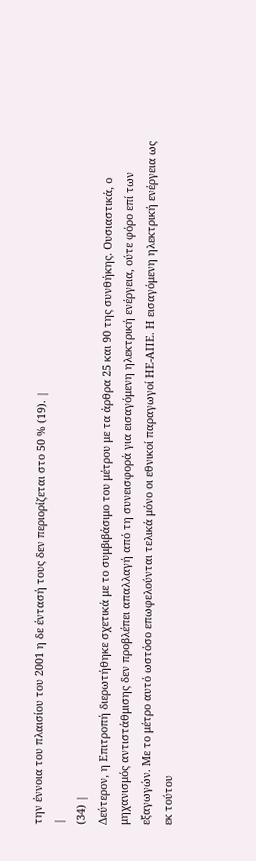την έννοια του πλαισίου του 2001 η δε έντασή τους δεν περιορίζεται στο 50 % (19). |
|
(34) |
Δεύτερον, η Επιτροπή διερωτήθηκε σχετικά με το συμβιβάσιμο του μέτρου με τα άρθρα 25 και 90 της συνθήκης. Ουσιαστικά, ο μηχανισμός αντιστάθμισης δεν προβλέπει απαλλαγή από τη συνεισφορά για εισαγόμενη ηλεκτρική ενέργεια, ούτε φόρο επί των εξαγωγών. Με το μέτρο αυτό ωστόσο επωφελούνται τελικά μόνο οι εθνικοί παραγωγοί ΗΕ-ΑΠΕ. Η εισαγόμενη ηλεκτρική ενέργεια ως εκ τούτου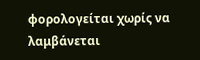φορολογείται χωρίς να λαμβάνεται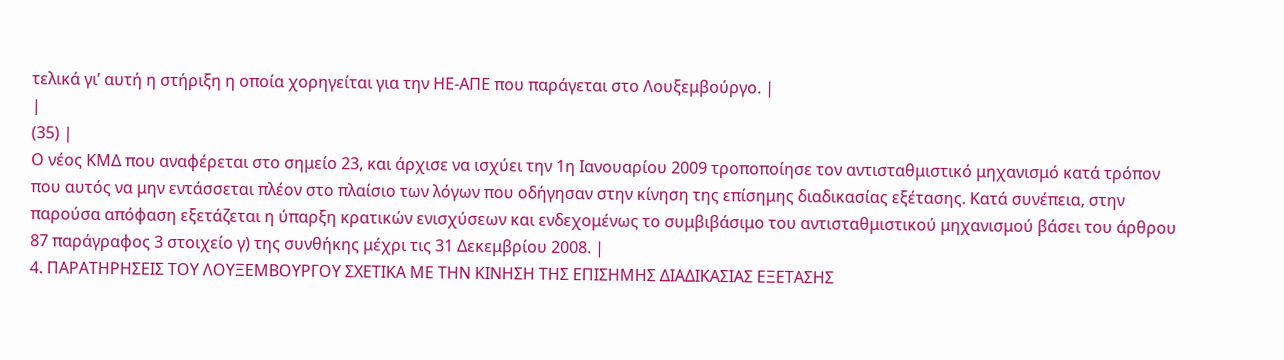τελικά γι’ αυτή η στήριξη η οποία χορηγείται για την ΗΕ-ΑΠΕ που παράγεται στο Λουξεμβούργο. |
|
(35) |
Ο νέος ΚΜΔ που αναφέρεται στο σημείο 23, και άρχισε να ισχύει την 1η Ιανουαρίου 2009 τροποποίησε τον αντισταθμιστικό μηχανισμό κατά τρόπον που αυτός να μην εντάσσεται πλέον στο πλαίσιο των λόγων που οδήγησαν στην κίνηση της επίσημης διαδικασίας εξέτασης. Κατά συνέπεια, στην παρούσα απόφαση εξετάζεται η ύπαρξη κρατικών ενισχύσεων και ενδεχομένως το συμβιβάσιμο του αντισταθμιστικού μηχανισμού βάσει του άρθρου 87 παράγραφος 3 στοιχείο γ) της συνθήκης μέχρι τις 31 Δεκεμβρίου 2008. |
4. ΠΑΡΑΤΗΡΗΣΕΙΣ ΤΟΥ ΛΟΥΞΕΜΒΟΥΡΓΟΥ ΣΧΕΤΙΚΑ ΜΕ ΤΗΝ ΚΙΝΗΣΗ ΤΗΣ ΕΠΙΣΗΜΗΣ ΔΙΑΔΙΚΑΣΙΑΣ ΕΞΕΤΑΣΗΣ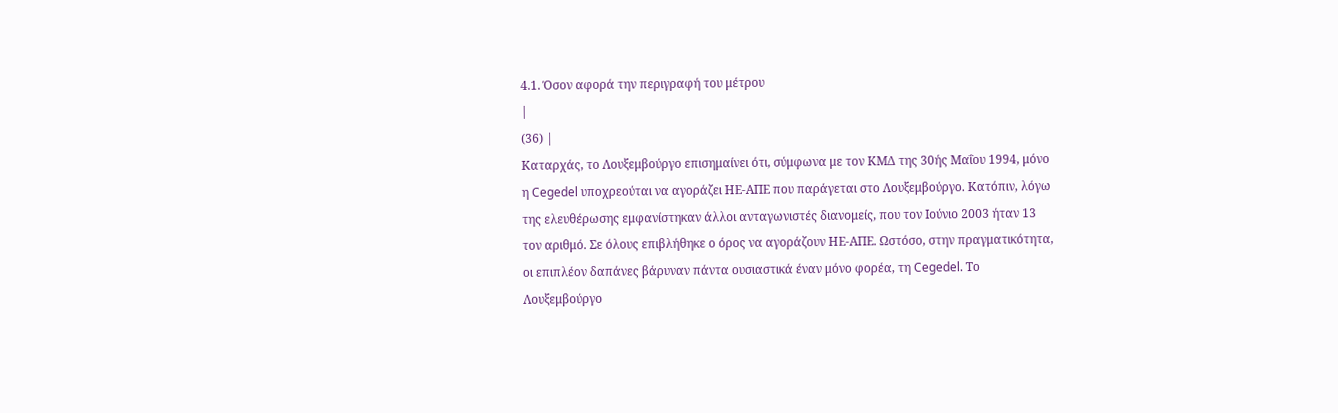4.1. Όσον αφορά την περιγραφή του μέτρου
|
(36) |
Καταρχάς, το Λουξεμβούργο επισημαίνει ότι, σύμφωνα με τον ΚΜΔ της 30ής Μαΐου 1994, μόνο η Cegedel υποχρεούται να αγοράζει ΗΕ-ΑΠΕ που παράγεται στο Λουξεμβούργο. Κατόπιν, λόγω της ελευθέρωσης εμφανίστηκαν άλλοι ανταγωνιστές διανομείς, που τον Ιούνιο 2003 ήταν 13 τον αριθμό. Σε όλους επιβλήθηκε ο όρος να αγοράζουν ΗΕ-ΑΠΕ. Ωστόσο, στην πραγματικότητα, οι επιπλέον δαπάνες βάρυναν πάντα ουσιαστικά έναν μόνο φορέα, τη Cegedel. Το Λουξεμβούργο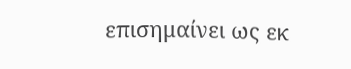επισημαίνει ως εκ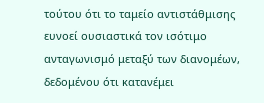τούτου ότι το ταμείο αντιστάθμισης ευνοεί ουσιαστικά τον ισότιμο ανταγωνισμό μεταξύ των διανομέων, δεδομένου ότι κατανέμει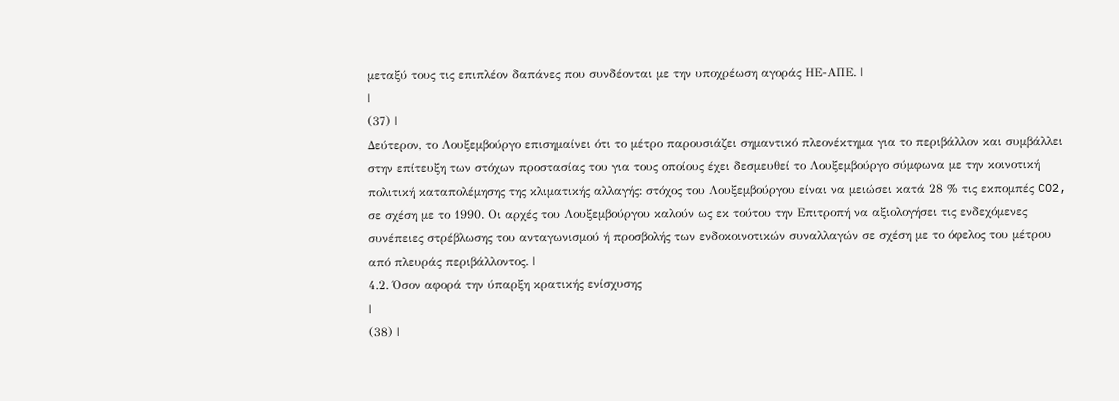μεταξύ τους τις επιπλέον δαπάνες που συνδέονται με την υποχρέωση αγοράς ΗΕ-ΑΠΕ. |
|
(37) |
Δεύτερον, το Λουξεμβούργο επισημαίνει ότι το μέτρο παρουσιάζει σημαντικό πλεονέκτημα για το περιβάλλον και συμβάλλει στην επίτευξη των στόχων προστασίας του για τους οποίους έχει δεσμευθεί το Λουξεμβούργο σύμφωνα με την κοινοτική πολιτική καταπολέμησης της κλιματικής αλλαγής: στόχος του Λουξεμβούργου είναι να μειώσει κατά 28 % τις εκπομπές CO2, σε σχέση με το 1990. Οι αρχές του Λουξεμβούργου καλούν ως εκ τούτου την Επιτροπή να αξιολογήσει τις ενδεχόμενες συνέπειες στρέβλωσης του ανταγωνισμού ή προσβολής των ενδοκοινοτικών συναλλαγών σε σχέση με το όφελος του μέτρου από πλευράς περιβάλλοντος. |
4.2. Όσον αφορά την ύπαρξη κρατικής ενίσχυσης
|
(38) |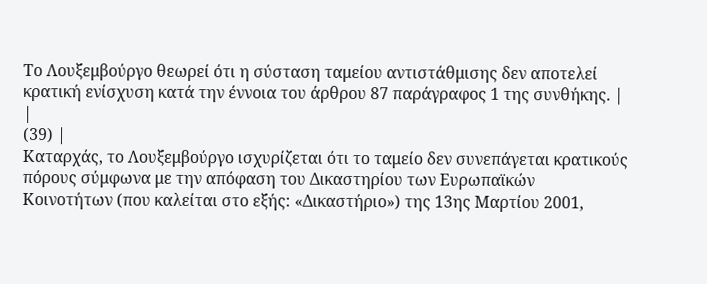Το Λουξεμβούργο θεωρεί ότι η σύσταση ταμείου αντιστάθμισης δεν αποτελεί κρατική ενίσχυση κατά την έννοια του άρθρου 87 παράγραφος 1 της συνθήκης. |
|
(39) |
Καταρχάς, το Λουξεμβούργο ισχυρίζεται ότι το ταμείο δεν συνεπάγεται κρατικούς πόρους σύμφωνα με την απόφαση του Δικαστηρίου των Ευρωπαϊκών Κοινοτήτων (που καλείται στο εξής: «Δικαστήριο») της 13ης Μαρτίου 2001,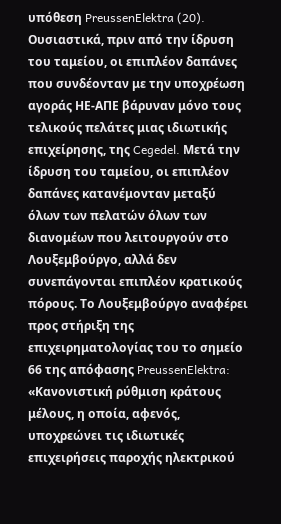υπόθεση PreussenElektra (20). Ουσιαστικά, πριν από την ίδρυση του ταμείου, οι επιπλέον δαπάνες που συνδέονταν με την υποχρέωση αγοράς ΗΕ-ΑΠΕ βάρυναν μόνο τους τελικούς πελάτες μιας ιδιωτικής επιχείρησης, της Cegedel. Μετά την ίδρυση του ταμείου, οι επιπλέον δαπάνες κατανέμονταν μεταξύ όλων των πελατών όλων των διανομέων που λειτουργούν στο Λουξεμβούργο, αλλά δεν συνεπάγονται επιπλέον κρατικούς πόρους. Το Λουξεμβούργο αναφέρει προς στήριξη της επιχειρηματολογίας του το σημείο 66 της απόφασης PreussenElektra: «Κανονιστική ρύθμιση κράτους μέλους, η οποία, αφενός, υποχρεώνει τις ιδιωτικές επιχειρήσεις παροχής ηλεκτρικού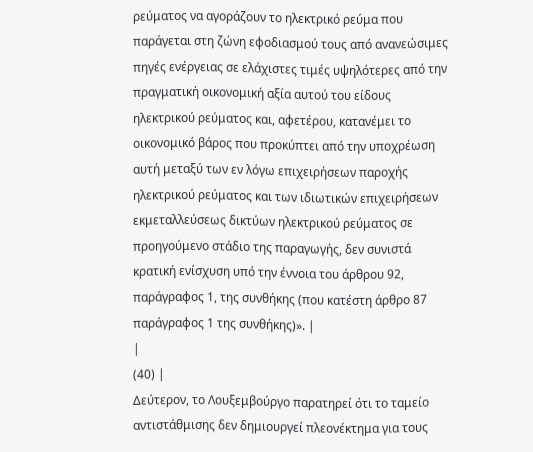ρεύματος να αγοράζουν το ηλεκτρικό ρεύμα που παράγεται στη ζώνη εφοδιασμού τους από ανανεώσιμες πηγές ενέργειας σε ελάχιστες τιμές υψηλότερες από την πραγματική οικονομική αξία αυτού του είδους ηλεκτρικού ρεύματος και, αφετέρου, κατανέμει το οικονομικό βάρος που προκύπτει από την υποχρέωση αυτή μεταξύ των εν λόγω επιχειρήσεων παροχής ηλεκτρικού ρεύματος και των ιδιωτικών επιχειρήσεων εκμεταλλεύσεως δικτύων ηλεκτρικού ρεύματος σε προηγούμενο στάδιο της παραγωγής, δεν συνιστά κρατική ενίσχυση υπό την έννοια του άρθρου 92, παράγραφος 1, της συνθήκης (που κατέστη άρθρο 87 παράγραφος 1 της συνθήκης)». |
|
(40) |
Δεύτερον, το Λουξεμβούργο παρατηρεί ότι το ταμείο αντιστάθμισης δεν δημιουργεί πλεονέκτημα για τους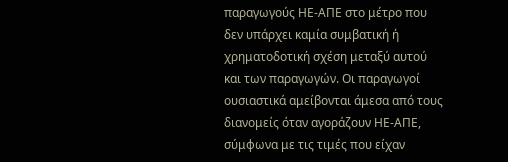παραγωγούς ΗΕ-ΑΠΕ στο μέτρο που δεν υπάρχει καμία συμβατική ή χρηματοδοτική σχέση μεταξύ αυτού και των παραγωγών. Οι παραγωγοί ουσιαστικά αμείβονται άμεσα από τους διανομείς όταν αγοράζουν ΗΕ-ΑΠΕ, σύμφωνα με τις τιμές που είχαν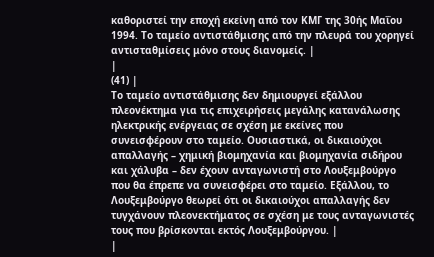καθοριστεί την εποχή εκείνη από τον ΚΜΓ της 30ής Μαΐου 1994. Το ταμείο αντιστάθμισης από την πλευρά του χορηγεί αντισταθμίσεις μόνο στους διανομείς. |
|
(41) |
Το ταμείο αντιστάθμισης δεν δημιουργεί εξάλλου πλεονέκτημα για τις επιχειρήσεις μεγάλης κατανάλωσης ηλεκτρικής ενέργειας σε σχέση με εκείνες που συνεισφέρουν στο ταμείο. Ουσιαστικά, οι δικαιούχοι απαλλαγής – χημική βιομηχανία και βιομηχανία σιδήρου και χάλυβα – δεν έχουν ανταγωνιστή στο Λουξεμβούργο που θα έπρεπε να συνεισφέρει στο ταμείο. Εξάλλου, το Λουξεμβούργο θεωρεί ότι οι δικαιούχοι απαλλαγής δεν τυγχάνουν πλεονεκτήματος σε σχέση με τους ανταγωνιστές τους που βρίσκονται εκτός Λουξεμβούργου. |
|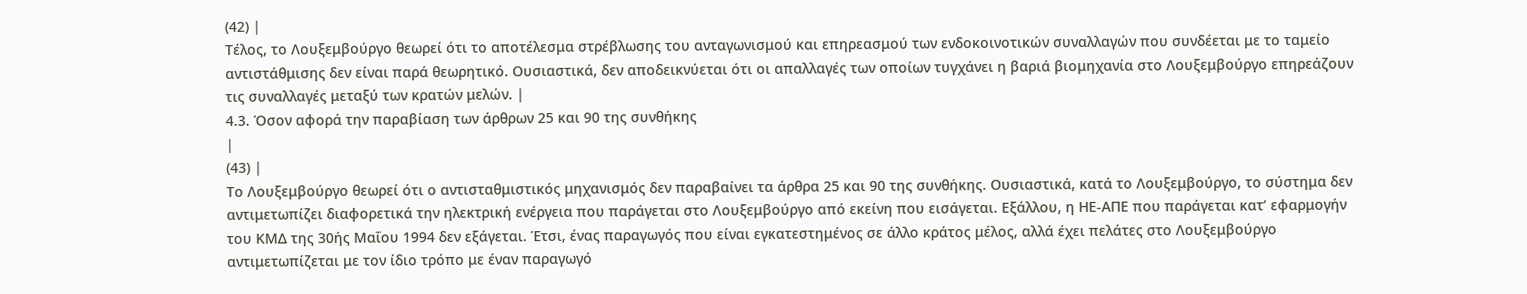(42) |
Τέλος, το Λουξεμβούργο θεωρεί ότι το αποτέλεσμα στρέβλωσης του ανταγωνισμού και επηρεασμού των ενδοκοινοτικών συναλλαγών που συνδέεται με το ταμείο αντιστάθμισης δεν είναι παρά θεωρητικό. Ουσιαστικά, δεν αποδεικνύεται ότι οι απαλλαγές των οποίων τυγχάνει η βαριά βιομηχανία στο Λουξεμβούργο επηρεάζουν τις συναλλαγές μεταξύ των κρατών μελών. |
4.3. Όσον αφορά την παραβίαση των άρθρων 25 και 90 της συνθήκης
|
(43) |
Το Λουξεμβούργο θεωρεί ότι ο αντισταθμιστικός μηχανισμός δεν παραβαίνει τα άρθρα 25 και 90 της συνθήκης. Ουσιαστικά, κατά το Λουξεμβούργο, το σύστημα δεν αντιμετωπίζει διαφορετικά την ηλεκτρική ενέργεια που παράγεται στο Λουξεμβούργο από εκείνη που εισάγεται. Εξάλλου, η ΗΕ-ΑΠΕ που παράγεται κατ’ εφαρμογήν του ΚΜΔ της 30ής Μαΐου 1994 δεν εξάγεται. Έτσι, ένας παραγωγός που είναι εγκατεστημένος σε άλλο κράτος μέλος, αλλά έχει πελάτες στο Λουξεμβούργο αντιμετωπίζεται με τον ίδιο τρόπο με έναν παραγωγό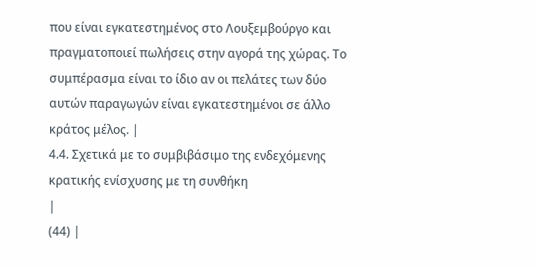που είναι εγκατεστημένος στο Λουξεμβούργο και πραγματοποιεί πωλήσεις στην αγορά της χώρας. Το συμπέρασμα είναι το ίδιο αν οι πελάτες των δύο αυτών παραγωγών είναι εγκατεστημένοι σε άλλο κράτος μέλος. |
4.4. Σχετικά με το συμβιβάσιμο της ενδεχόμενης κρατικής ενίσχυσης με τη συνθήκη
|
(44) |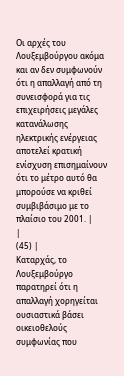Οι αρχές του Λουξεμβούργου ακόμα και αν δεν συμφωνούν ότι η απαλλαγή από τη συνεισφορά για τις επιχειρήσεις μεγάλες κατανάλωσης ηλεκτρικής ενέργειας αποτελεί κρατική ενίσχυση επισημαίνουν ότι το μέτρο αυτό θα μπορούσε να κριθεί συμβιβάσιμο με το πλαίσιο του 2001. |
|
(45) |
Καταρχάς, το Λουξεμβούργο παρατηρεί ότι η απαλλαγή χορηγείται ουσιαστικά βάσει οικειοθελούς συμφωνίας που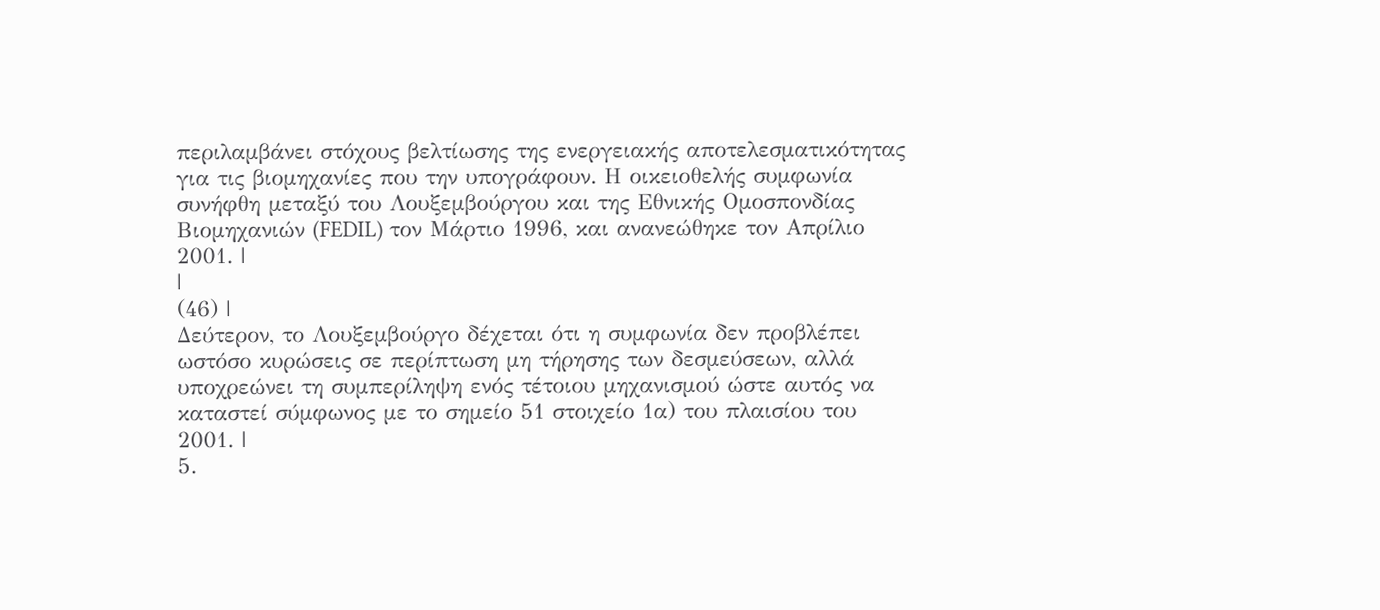περιλαμβάνει στόχους βελτίωσης της ενεργειακής αποτελεσματικότητας για τις βιομηχανίες που την υπογράφουν. Η οικειοθελής συμφωνία συνήφθη μεταξύ του Λουξεμβούργου και της Εθνικής Ομοσπονδίας Βιομηχανιών (FEDIL) τον Μάρτιο 1996, και ανανεώθηκε τον Απρίλιο 2001. |
|
(46) |
Δεύτερον, το Λουξεμβούργο δέχεται ότι η συμφωνία δεν προβλέπει ωστόσο κυρώσεις σε περίπτωση μη τήρησης των δεσμεύσεων, αλλά υποχρεώνει τη συμπερίληψη ενός τέτοιου μηχανισμού ώστε αυτός να καταστεί σύμφωνος με το σημείο 51 στοιχείο 1α) του πλαισίου του 2001. |
5.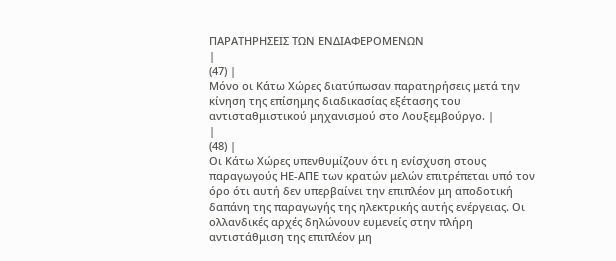ΠΑΡΑΤΗΡΗΣΕΙΣ ΤΩΝ ΕΝΔΙΑΦΕΡΟΜΕΝΩΝ
|
(47) |
Μόνο οι Κάτω Χώρες διατύπωσαν παρατηρήσεις μετά την κίνηση της επίσημης διαδικασίας εξέτασης του αντισταθμιστικού μηχανισμού στο Λουξεμβούργο. |
|
(48) |
Οι Κάτω Χώρες υπενθυμίζουν ότι η ενίσχυση στους παραγωγούς ΗΕ-ΑΠΕ των κρατών μελών επιτρέπεται υπό τον όρο ότι αυτή δεν υπερβαίνει την επιπλέον μη αποδοτική δαπάνη της παραγωγής της ηλεκτρικής αυτής ενέργειας. Οι ολλανδικές αρχές δηλώνουν ευμενείς στην πλήρη αντιστάθμιση της επιπλέον μη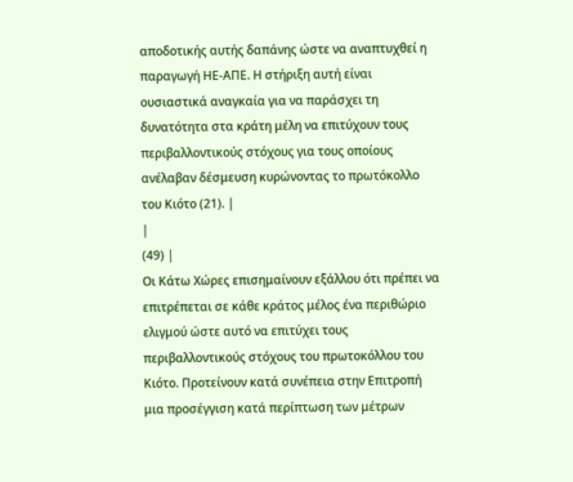αποδοτικής αυτής δαπάνης ώστε να αναπτυχθεί η παραγωγή ΗΕ-ΑΠΕ. Η στήριξη αυτή είναι ουσιαστικά αναγκαία για να παράσχει τη δυνατότητα στα κράτη μέλη να επιτύχουν τους περιβαλλοντικούς στόχους για τους οποίους ανέλαβαν δέσμευση κυρώνοντας το πρωτόκολλο του Κιότο (21). |
|
(49) |
Οι Κάτω Χώρες επισημαίνουν εξάλλου ότι πρέπει να επιτρέπεται σε κάθε κράτος μέλος ένα περιθώριο ελιγμού ώστε αυτό να επιτύχει τους περιβαλλοντικούς στόχους του πρωτοκόλλου του Κιότο. Προτείνουν κατά συνέπεια στην Επιτροπή μια προσέγγιση κατά περίπτωση των μέτρων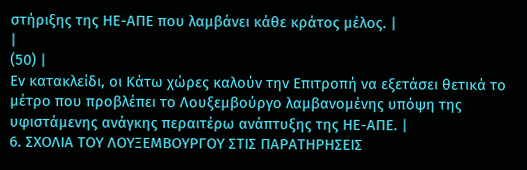στήριξης της ΗΕ-ΑΠΕ που λαμβάνει κάθε κράτος μέλος. |
|
(50) |
Εν κατακλείδι, οι Κάτω χώρες καλούν την Επιτροπή να εξετάσει θετικά το μέτρο που προβλέπει το Λουξεμβούργο λαμβανομένης υπόψη της υφιστάμενης ανάγκης περαιτέρω ανάπτυξης της ΗΕ-ΑΠΕ. |
6. ΣΧΟΛΙΑ ΤΟΥ ΛΟΥΞΕΜΒΟΥΡΓΟΥ ΣΤΙΣ ΠΑΡΑΤΗΡΗΣΕΙΣ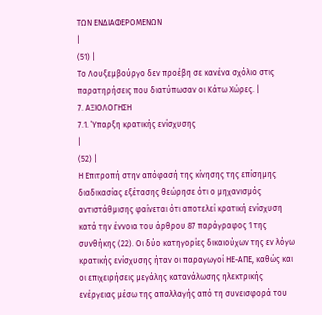ΤΩΝ ΕΝΔΙΑΦΕΡΟΜΕΝΩΝ
|
(51) |
Το Λουξεμβούργο δεν προέβη σε κανένα σχόλιο στις παρατηρήσεις που διατύπωσαν οι Κάτω Χώρες. |
7. ΑΞΙΟΛΟΓΗΣΗ
7.1. Ύπαρξη κρατικής ενίσχυσης
|
(52) |
Η Επιτροπή στην απόφασή της κίνησης της επίσημης διαδικασίας εξέτασης θεώρησε ότι ο μηχανισμός αντιστάθμισης φαίνεται ότι αποτελεί κρατική ενίσχυση κατά την έννοια του άρθρου 87 παράγραφος 1 της συνθήκης (22). Οι δύο κατηγορίες δικαιούχων της εν λόγω κρατικής ενίσχυσης ήταν οι παραγωγοί ΗΕ-ΑΠΕ, καθώς και οι επιχειρήσεις μεγάλης κατανάλωσης ηλεκτρικής ενέργειας μέσω της απαλλαγής από τη συνεισφορά του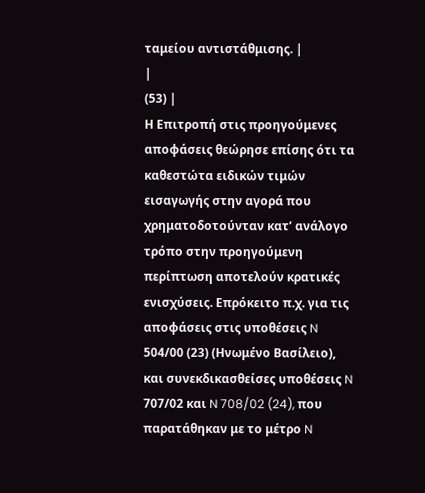ταμείου αντιστάθμισης. |
|
(53) |
Η Επιτροπή στις προηγούμενες αποφάσεις θεώρησε επίσης ότι τα καθεστώτα ειδικών τιμών εισαγωγής στην αγορά που χρηματοδοτούνταν κατ’ ανάλογο τρόπο στην προηγούμενη περίπτωση αποτελούν κρατικές ενισχύσεις. Επρόκειτο π.χ. για τις αποφάσεις στις υποθέσεις N 504/00 (23) (Ηνωμένο Βασίλειο), και συνεκδικασθείσες υποθέσεις N 707/02 και N 708/02 (24), που παρατάθηκαν με το μέτρο N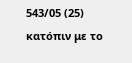543/05 (25) κατόπιν με το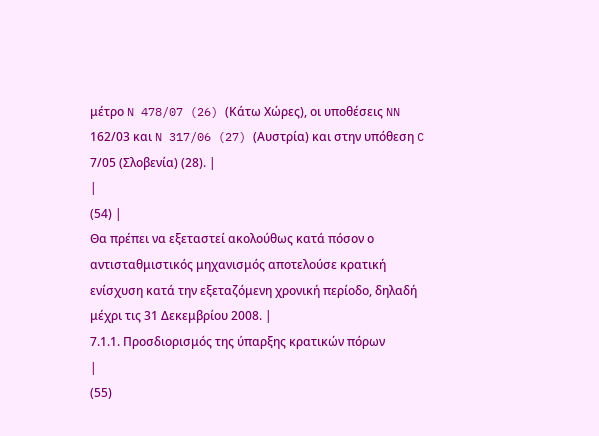μέτρο N 478/07 (26) (Κάτω Χώρες), οι υποθέσεις NN 162/03 και N 317/06 (27) (Αυστρία) και στην υπόθεση C 7/05 (Σλοβενία) (28). |
|
(54) |
Θα πρέπει να εξεταστεί ακολούθως κατά πόσον ο αντισταθμιστικός μηχανισμός αποτελούσε κρατική ενίσχυση κατά την εξεταζόμενη χρονική περίοδο, δηλαδή μέχρι τις 31 Δεκεμβρίου 2008. |
7.1.1. Προσδιορισμός της ύπαρξης κρατικών πόρων
|
(55)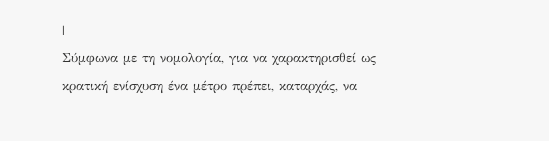|
Σύμφωνα με τη νομολογία, για να χαρακτηρισθεί ως κρατική ενίσχυση ένα μέτρο πρέπει, καταρχάς, να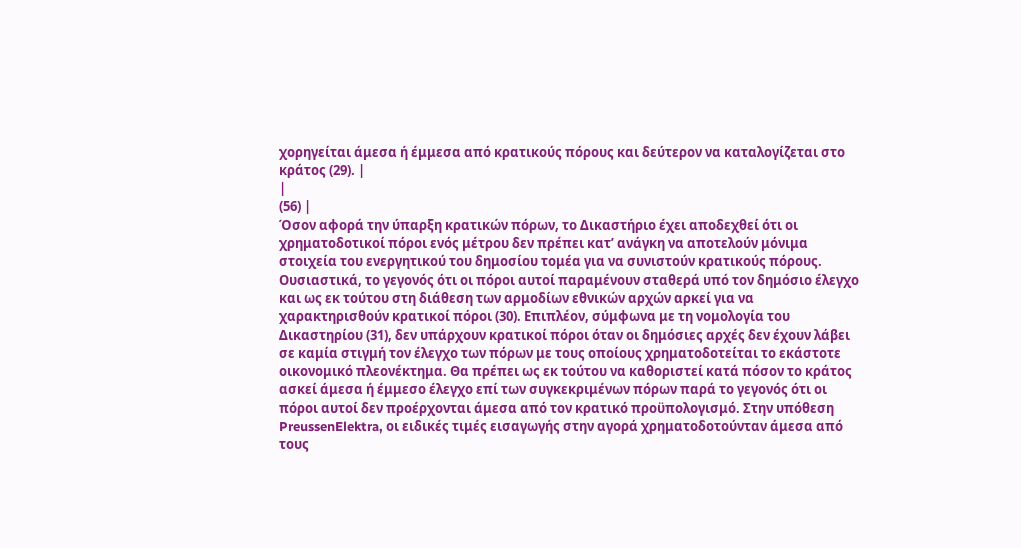χορηγείται άμεσα ή έμμεσα από κρατικούς πόρους και δεύτερον να καταλογίζεται στο κράτος (29). |
|
(56) |
Όσον αφορά την ύπαρξη κρατικών πόρων, το Δικαστήριο έχει αποδεχθεί ότι οι χρηματοδοτικοί πόροι ενός μέτρου δεν πρέπει κατ’ ανάγκη να αποτελούν μόνιμα στοιχεία του ενεργητικού του δημοσίου τομέα για να συνιστούν κρατικούς πόρους. Ουσιαστικά, το γεγονός ότι οι πόροι αυτοί παραμένουν σταθερά υπό τον δημόσιο έλεγχο και ως εκ τούτου στη διάθεση των αρμοδίων εθνικών αρχών αρκεί για να χαρακτηρισθούν κρατικοί πόροι (30). Επιπλέον, σύμφωνα με τη νομολογία του Δικαστηρίου (31), δεν υπάρχουν κρατικοί πόροι όταν οι δημόσιες αρχές δεν έχουν λάβει σε καμία στιγμή τον έλεγχο των πόρων με τους οποίους χρηματοδοτείται το εκάστοτε οικονομικό πλεονέκτημα. Θα πρέπει ως εκ τούτου να καθοριστεί κατά πόσον το κράτος ασκεί άμεσα ή έμμεσο έλεγχο επί των συγκεκριμένων πόρων παρά το γεγονός ότι οι πόροι αυτοί δεν προέρχονται άμεσα από τον κρατικό προϋπολογισμό. Στην υπόθεση PreussenElektra, οι ειδικές τιμές εισαγωγής στην αγορά χρηματοδοτούνταν άμεσα από τους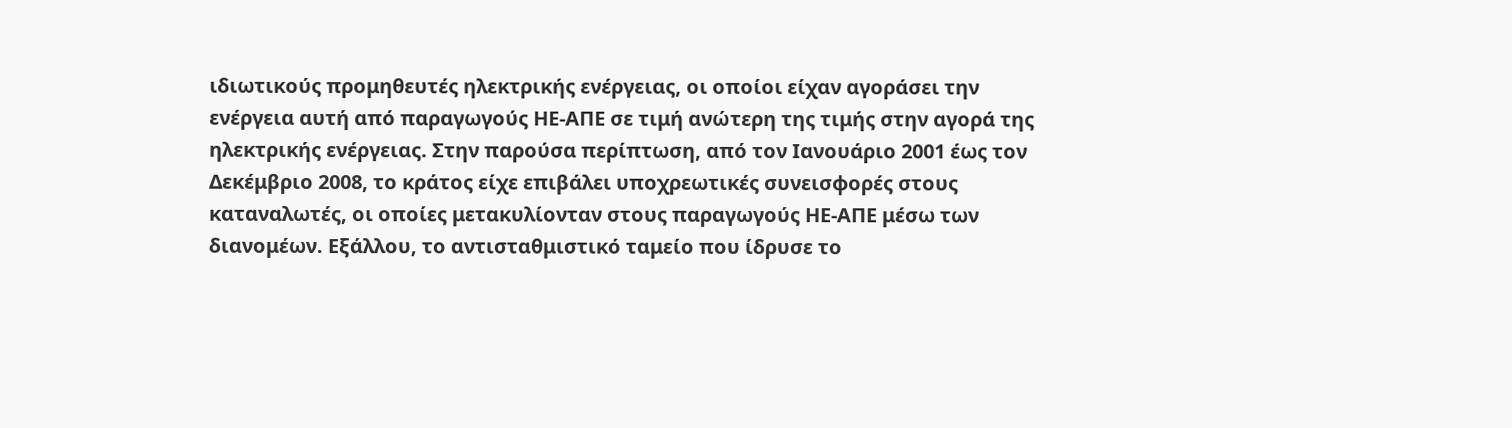ιδιωτικούς προμηθευτές ηλεκτρικής ενέργειας, οι οποίοι είχαν αγοράσει την ενέργεια αυτή από παραγωγούς ΗΕ-ΑΠΕ σε τιμή ανώτερη της τιμής στην αγορά της ηλεκτρικής ενέργειας. Στην παρούσα περίπτωση, από τον Ιανουάριο 2001 έως τον Δεκέμβριο 2008, το κράτος είχε επιβάλει υποχρεωτικές συνεισφορές στους καταναλωτές, οι οποίες μετακυλίονταν στους παραγωγούς ΗΕ-ΑΠΕ μέσω των διανομέων. Εξάλλου, το αντισταθμιστικό ταμείο που ίδρυσε το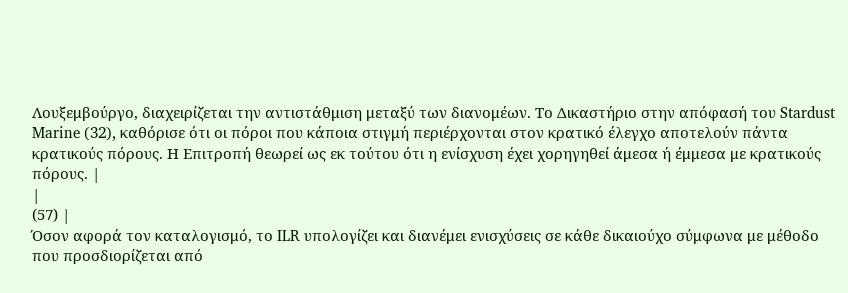Λουξεμβούργο, διαχειρίζεται την αντιστάθμιση μεταξύ των διανομέων. Το Δικαστήριο στην απόφασή του Stardust Marine (32), καθόρισε ότι οι πόροι που κάποια στιγμή περιέρχονται στον κρατικό έλεγχο αποτελούν πάντα κρατικούς πόρους. Η Επιτροπή θεωρεί ως εκ τούτου ότι η ενίσχυση έχει χορηγηθεί άμεσα ή έμμεσα με κρατικούς πόρους. |
|
(57) |
Όσον αφορά τον καταλογισμό, το ILR υπολογίζει και διανέμει ενισχύσεις σε κάθε δικαιούχο σύμφωνα με μέθοδο που προσδιορίζεται από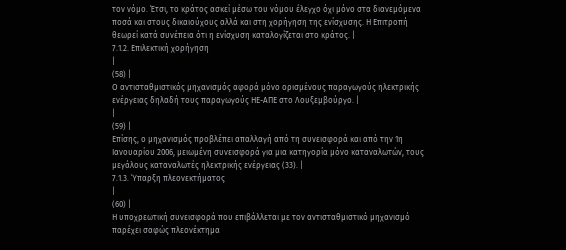τον νόμο. Έτσι, το κράτος ασκεί μέσω του νόμου έλεγχο όχι μόνο στα διανεμόμενα ποσά και στους δικαιούχους αλλά και στη χορήγηση της ενίσχυσης. Η Επιτροπή θεωρεί κατά συνέπεια ότι η ενίσχυση καταλογίζεται στο κράτος. |
7.1.2. Επιλεκτική χορήγηση
|
(58) |
Ο αντισταθμιστικός μηχανισμός αφορά μόνο ορισμένους παραγωγούς ηλεκτρικής ενέργειας δηλαδή τους παραγωγούς ΗΕ-ΑΠΕ στο Λουξεμβούργο. |
|
(59) |
Επίσης, ο μηχανισμός προβλέπει απαλλαγή από τη συνεισφορά και από την 1η Ιανουαρίου 2006, μειωμένη συνεισφορά για μια κατηγορία μόνο καταναλωτών, τους μεγάλους καταναλωτές ηλεκτρικής ενέργειας (33). |
7.1.3. Ύπαρξη πλεονεκτήματος
|
(60) |
Η υποχρεωτική συνεισφορά που επιβάλλεται με τον αντισταθμιστικό μηχανισμό παρέχει σαφώς πλεονέκτημα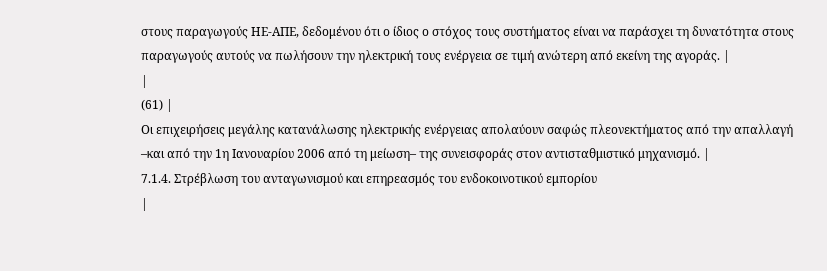στους παραγωγούς ΗΕ-ΑΠΕ, δεδομένου ότι ο ίδιος ο στόχος τους συστήματος είναι να παράσχει τη δυνατότητα στους παραγωγούς αυτούς να πωλήσουν την ηλεκτρική τους ενέργεια σε τιμή ανώτερη από εκείνη της αγοράς. |
|
(61) |
Οι επιχειρήσεις μεγάλης κατανάλωσης ηλεκτρικής ενέργειας απολαύουν σαφώς πλεονεκτήματος από την απαλλαγή –και από την 1η Ιανουαρίου 2006 από τη μείωση– της συνεισφοράς στον αντισταθμιστικό μηχανισμό. |
7.1.4. Στρέβλωση του ανταγωνισμού και επηρεασμός του ενδοκοινοτικού εμπορίου
|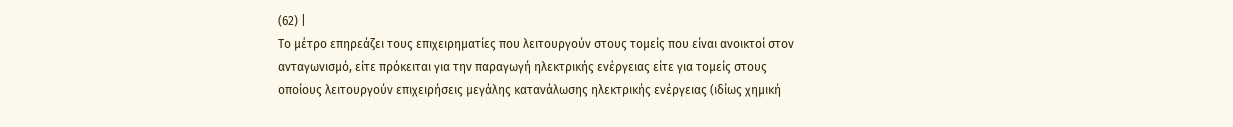(62) |
Το μέτρο επηρεάζει τους επιχειρηματίες που λειτουργούν στους τομείς που είναι ανοικτοί στον ανταγωνισμό, είτε πρόκειται για την παραγωγή ηλεκτρικής ενέργειας είτε για τομείς στους οποίους λειτουργούν επιχειρήσεις μεγάλης κατανάλωσης ηλεκτρικής ενέργειας (ιδίως χημική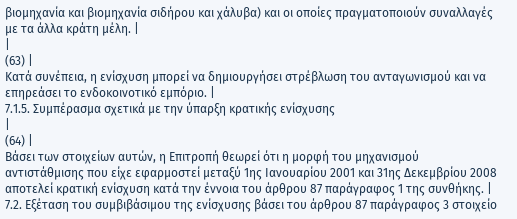βιομηχανία και βιομηχανία σιδήρου και χάλυβα) και οι οποίες πραγματοποιούν συναλλαγές με τα άλλα κράτη μέλη. |
|
(63) |
Κατά συνέπεια, η ενίσχυση μπορεί να δημιουργήσει στρέβλωση του ανταγωνισμού και να επηρεάσει το ενδοκοινοτικό εμπόριο. |
7.1.5. Συμπέρασμα σχετικά με την ύπαρξη κρατικής ενίσχυσης
|
(64) |
Βάσει των στοιχείων αυτών, η Επιτροπή θεωρεί ότι η μορφή του μηχανισμού αντιστάθμισης που είχε εφαρμοστεί μεταξύ 1ης Ιανουαρίου 2001 και 31ης Δεκεμβρίου 2008 αποτελεί κρατική ενίσχυση κατά την έννοια του άρθρου 87 παράγραφος 1 της συνθήκης. |
7.2. Εξέταση του συμβιβάσιμου της ενίσχυσης βάσει του άρθρου 87 παράγραφος 3 στοιχείο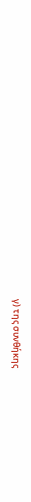γ) της συνθήκης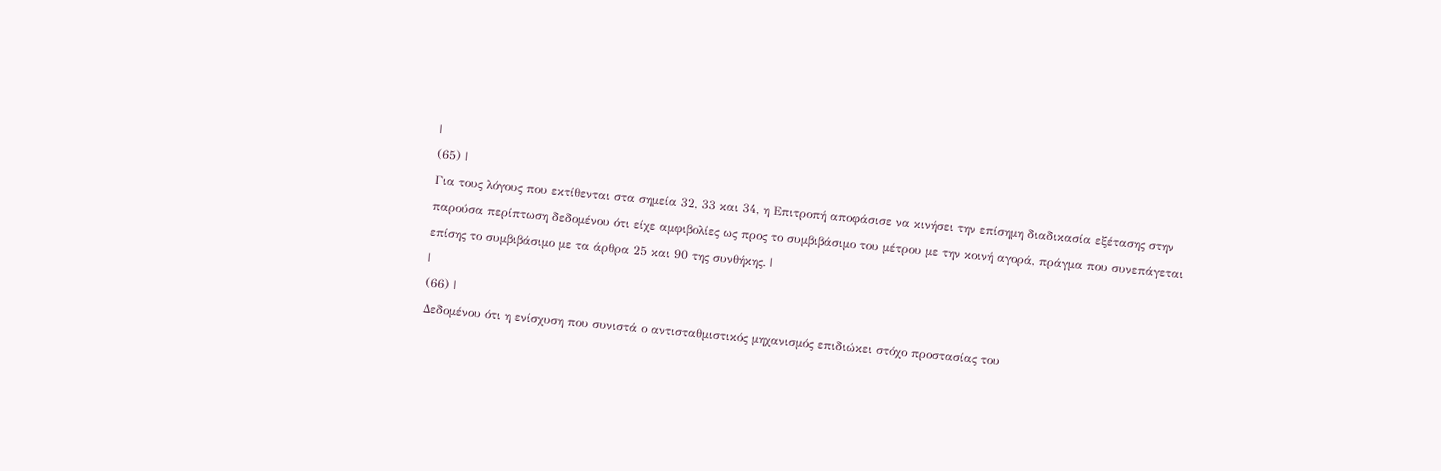|
(65) |
Για τους λόγους που εκτίθενται στα σημεία 32, 33 και 34, η Επιτροπή αποφάσισε να κινήσει την επίσημη διαδικασία εξέτασης στην παρούσα περίπτωση δεδομένου ότι είχε αμφιβολίες ως προς το συμβιβάσιμο του μέτρου με την κοινή αγορά, πράγμα που συνεπάγεται επίσης το συμβιβάσιμο με τα άρθρα 25 και 90 της συνθήκης. |
|
(66) |
Δεδομένου ότι η ενίσχυση που συνιστά ο αντισταθμιστικός μηχανισμός επιδιώκει στόχο προστασίας του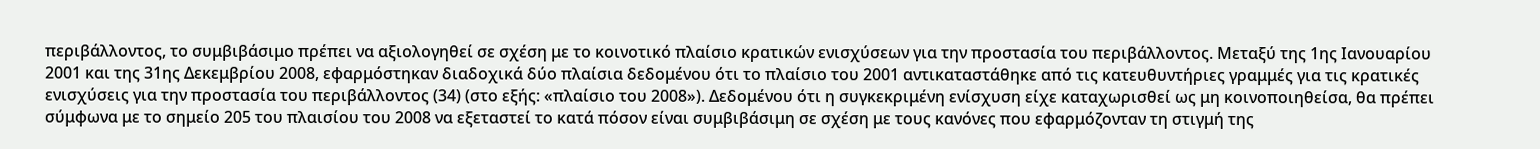περιβάλλοντος, το συμβιβάσιμο πρέπει να αξιολογηθεί σε σχέση με το κοινοτικό πλαίσιο κρατικών ενισχύσεων για την προστασία του περιβάλλοντος. Μεταξύ της 1ης Ιανουαρίου 2001 και της 31ης Δεκεμβρίου 2008, εφαρμόστηκαν διαδοχικά δύο πλαίσια δεδομένου ότι το πλαίσιο του 2001 αντικαταστάθηκε από τις κατευθυντήριες γραμμές για τις κρατικές ενισχύσεις για την προστασία του περιβάλλοντος (34) (στο εξής: «πλαίσιο του 2008»). Δεδομένου ότι η συγκεκριμένη ενίσχυση είχε καταχωρισθεί ως μη κοινοποιηθείσα, θα πρέπει σύμφωνα με το σημείο 205 του πλαισίου του 2008 να εξεταστεί το κατά πόσον είναι συμβιβάσιμη σε σχέση με τους κανόνες που εφαρμόζονταν τη στιγμή της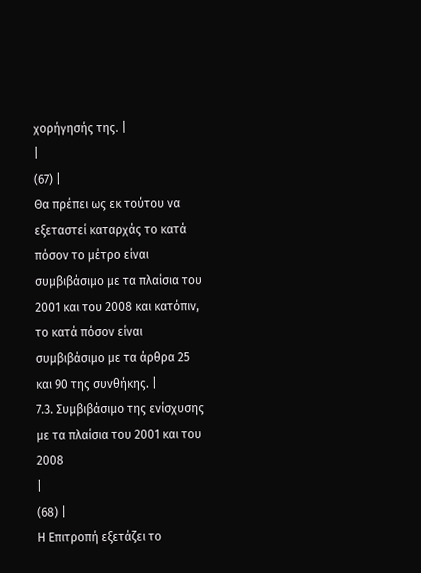χορήγησής της. |
|
(67) |
Θα πρέπει ως εκ τούτου να εξεταστεί καταρχάς το κατά πόσον το μέτρο είναι συμβιβάσιμο με τα πλαίσια του 2001 και του 2008 και κατόπιν, το κατά πόσον είναι συμβιβάσιμο με τα άρθρα 25 και 90 της συνθήκης. |
7.3. Συμβιβάσιμο της ενίσχυσης με τα πλαίσια του 2001 και του 2008
|
(68) |
Η Επιτροπή εξετάζει το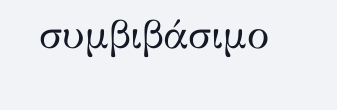συμβιβάσιμο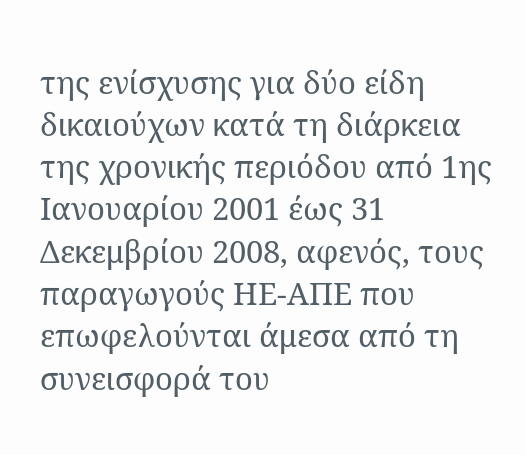της ενίσχυσης για δύο είδη δικαιούχων κατά τη διάρκεια της χρονικής περιόδου από 1ης Ιανουαρίου 2001 έως 31 Δεκεμβρίου 2008, αφενός, τους παραγωγούς ΗΕ-ΑΠΕ που επωφελούνται άμεσα από τη συνεισφορά του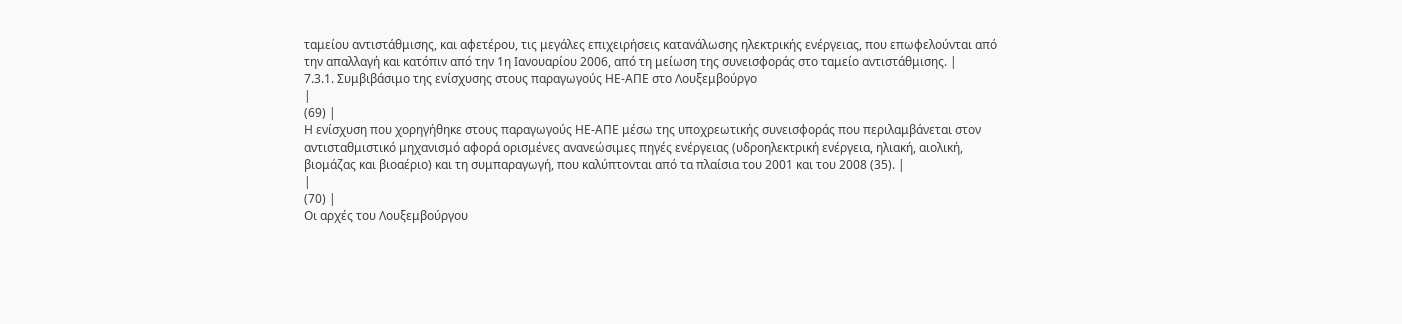ταμείου αντιστάθμισης, και αφετέρου, τις μεγάλες επιχειρήσεις κατανάλωσης ηλεκτρικής ενέργειας, που επωφελούνται από την απαλλαγή και κατόπιν από την 1η Ιανουαρίου 2006, από τη μείωση της συνεισφοράς στο ταμείο αντιστάθμισης. |
7.3.1. Συμβιβάσιμο της ενίσχυσης στους παραγωγούς ΗΕ-ΑΠΕ στο Λουξεμβούργο
|
(69) |
Η ενίσχυση που χορηγήθηκε στους παραγωγούς ΗΕ-ΑΠΕ μέσω της υποχρεωτικής συνεισφοράς που περιλαμβάνεται στον αντισταθμιστικό μηχανισμό αφορά ορισμένες ανανεώσιμες πηγές ενέργειας (υδροηλεκτρική ενέργεια, ηλιακή, αιολική, βιομάζας και βιοαέριο) και τη συμπαραγωγή, που καλύπτονται από τα πλαίσια του 2001 και του 2008 (35). |
|
(70) |
Οι αρχές του Λουξεμβούργου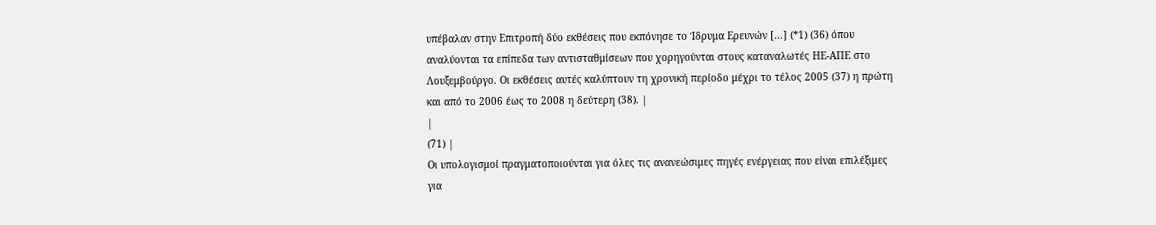υπέβαλαν στην Επιτροπή δύο εκθέσεις που εκπόνησε το Ίδρυμα Ερευνών […] (*1) (36) όπου αναλύονται τα επίπεδα των αντισταθμίσεων που χορηγούνται στους καταναλωτές ΗΕ-ΑΠΕ στο Λουξεμβούργο. Οι εκθέσεις αυτές καλύπτουν τη χρονική περίοδο μέχρι το τέλος 2005 (37) η πρώτη και από το 2006 έως το 2008 η δεύτερη (38). |
|
(71) |
Οι υπολογισμοί πραγματοποιούνται για όλες τις ανανεώσιμες πηγές ενέργειας που είναι επιλέξιμες για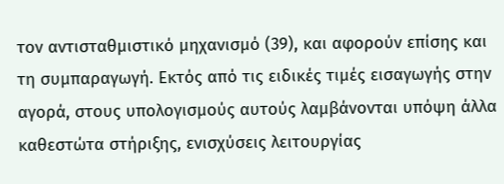τον αντισταθμιστικό μηχανισμό (39), και αφορούν επίσης και τη συμπαραγωγή. Εκτός από τις ειδικές τιμές εισαγωγής στην αγορά, στους υπολογισμούς αυτούς λαμβάνονται υπόψη άλλα καθεστώτα στήριξης, ενισχύσεις λειτουργίας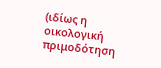(ιδίως η οικολογική πριμοδότηση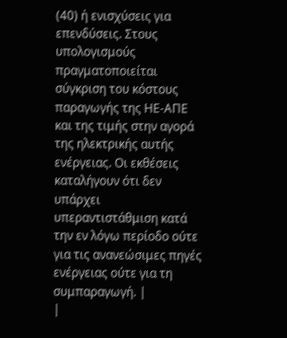(40) ή ενισχύσεις για επενδύσεις. Στους υπολογισμούς πραγματοποιείται σύγκριση του κόστους παραγωγής της ΗΕ-ΑΠΕ και της τιμής στην αγορά της ηλεκτρικής αυτής ενέργειας. Οι εκθέσεις καταλήγουν ότι δεν υπάρχει υπεραντιστάθμιση κατά την εν λόγω περίοδο ούτε για τις ανανεώσιμες πηγές ενέργειας ούτε για τη συμπαραγωγή. |
|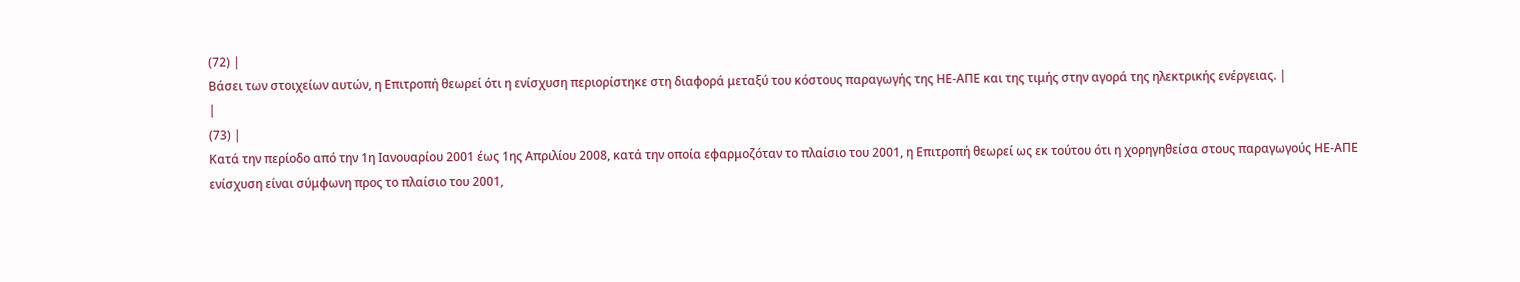(72) |
Βάσει των στοιχείων αυτών, η Επιτροπή θεωρεί ότι η ενίσχυση περιορίστηκε στη διαφορά μεταξύ του κόστους παραγωγής της ΗΕ-ΑΠΕ και της τιμής στην αγορά της ηλεκτρικής ενέργειας. |
|
(73) |
Κατά την περίοδο από την 1η Ιανουαρίου 2001 έως 1ης Απριλίου 2008, κατά την οποία εφαρμοζόταν το πλαίσιο του 2001, η Επιτροπή θεωρεί ως εκ τούτου ότι η χορηγηθείσα στους παραγωγούς ΗΕ-ΑΠΕ ενίσχυση είναι σύμφωνη προς το πλαίσιο του 2001,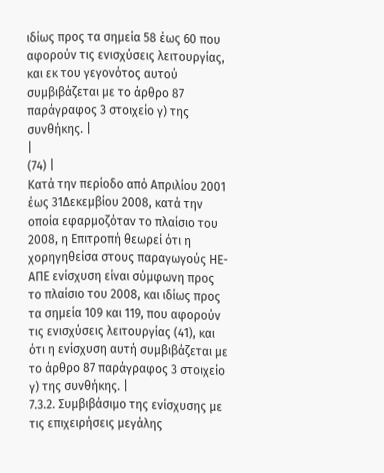ιδίως προς τα σημεία 58 έως 60 που αφορούν τις ενισχύσεις λειτουργίας, και εκ του γεγονότος αυτού συμβιβάζεται με το άρθρο 87 παράγραφος 3 στοιχείο γ) της συνθήκης. |
|
(74) |
Κατά την περίοδο από Απριλίου 2001 έως 31Δεκεμβίου 2008, κατά την οποία εφαρμοζόταν το πλαίσιο του 2008, η Επιτροπή θεωρεί ότι η χορηγηθείσα στους παραγωγούς ΗΕ-ΑΠΕ ενίσχυση είναι σύμφωνη προς το πλαίσιο του 2008, και ιδίως προς τα σημεία 109 και 119, που αφορούν τις ενισχύσεις λειτουργίας (41), και ότι η ενίσχυση αυτή συμβιβάζεται με το άρθρο 87 παράγραφος 3 στοιχείο γ) της συνθήκης. |
7.3.2. Συμβιβάσιμο της ενίσχυσης με τις επιχειρήσεις μεγάλης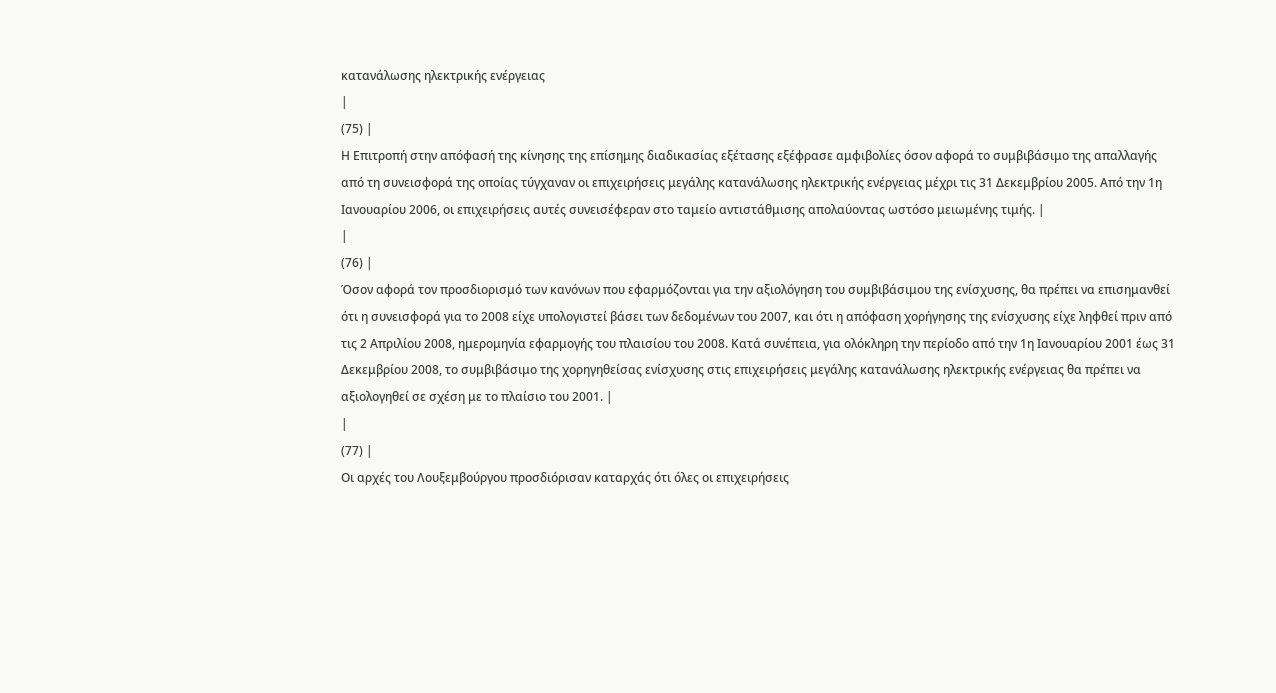κατανάλωσης ηλεκτρικής ενέργειας
|
(75) |
Η Επιτροπή στην απόφασή της κίνησης της επίσημης διαδικασίας εξέτασης εξέφρασε αμφιβολίες όσον αφορά το συμβιβάσιμο της απαλλαγής από τη συνεισφορά της οποίας τύγχαναν οι επιχειρήσεις μεγάλης κατανάλωσης ηλεκτρικής ενέργειας μέχρι τις 31 Δεκεμβρίου 2005. Από την 1η Ιανουαρίου 2006, οι επιχειρήσεις αυτές συνεισέφεραν στο ταμείο αντιστάθμισης απολαύοντας ωστόσο μειωμένης τιμής. |
|
(76) |
Όσον αφορά τον προσδιορισμό των κανόνων που εφαρμόζονται για την αξιολόγηση του συμβιβάσιμου της ενίσχυσης, θα πρέπει να επισημανθεί ότι η συνεισφορά για το 2008 είχε υπολογιστεί βάσει των δεδομένων του 2007, και ότι η απόφαση χορήγησης της ενίσχυσης είχε ληφθεί πριν από τις 2 Απριλίου 2008, ημερομηνία εφαρμογής του πλαισίου του 2008. Κατά συνέπεια, για ολόκληρη την περίοδο από την 1η Ιανουαρίου 2001 έως 31 Δεκεμβρίου 2008, το συμβιβάσιμο της χορηγηθείσας ενίσχυσης στις επιχειρήσεις μεγάλης κατανάλωσης ηλεκτρικής ενέργειας θα πρέπει να αξιολογηθεί σε σχέση με το πλαίσιο του 2001. |
|
(77) |
Οι αρχές του Λουξεμβούργου προσδιόρισαν καταρχάς ότι όλες οι επιχειρήσεις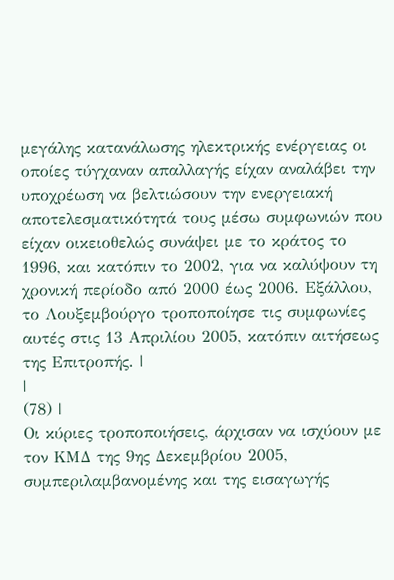μεγάλης κατανάλωσης ηλεκτρικής ενέργειας οι οποίες τύγχαναν απαλλαγής είχαν αναλάβει την υποχρέωση να βελτιώσουν την ενεργειακή αποτελεσματικότητά τους μέσω συμφωνιών που είχαν οικειοθελώς συνάψει με το κράτος το 1996, και κατόπιν το 2002, για να καλύψουν τη χρονική περίοδο από 2000 έως 2006. Εξάλλου, το Λουξεμβούργο τροποποίησε τις συμφωνίες αυτές στις 13 Απριλίου 2005, κατόπιν αιτήσεως της Επιτροπής. |
|
(78) |
Οι κύριες τροποποιήσεις, άρχισαν να ισχύουν με τον ΚΜΔ της 9ης Δεκεμβρίου 2005, συμπεριλαμβανομένης και της εισαγωγής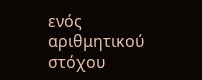ενός αριθμητικού στόχου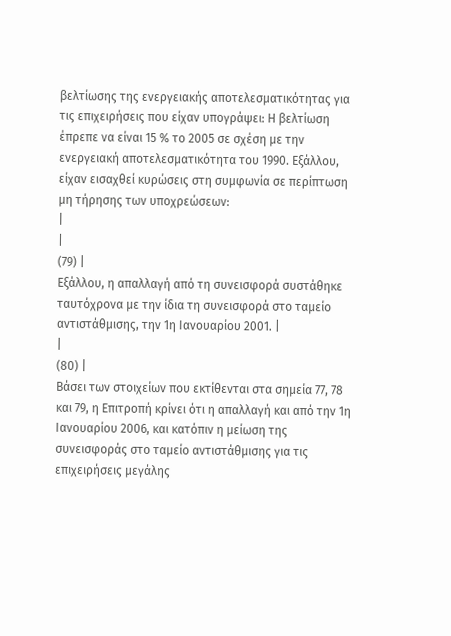βελτίωσης της ενεργειακής αποτελεσματικότητας για τις επιχειρήσεις που είχαν υπογράψει: Η βελτίωση έπρεπε να είναι 15 % το 2005 σε σχέση με την ενεργειακή αποτελεσματικότητα του 1990. Εξάλλου, είχαν εισαχθεί κυρώσεις στη συμφωνία σε περίπτωση μη τήρησης των υποχρεώσεων:
|
|
(79) |
Εξάλλου, η απαλλαγή από τη συνεισφορά συστάθηκε ταυτόχρονα με την ίδια τη συνεισφορά στο ταμείο αντιστάθμισης, την 1η Ιανουαρίου 2001. |
|
(80) |
Βάσει των στοιχείων που εκτίθενται στα σημεία 77, 78 και 79, η Επιτροπή κρίνει ότι η απαλλαγή και από την 1η Ιανουαρίου 2006, και κατόπιν η μείωση της συνεισφοράς στο ταμείο αντιστάθμισης για τις επιχειρήσεις μεγάλης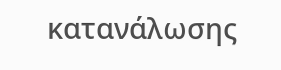κατανάλωσης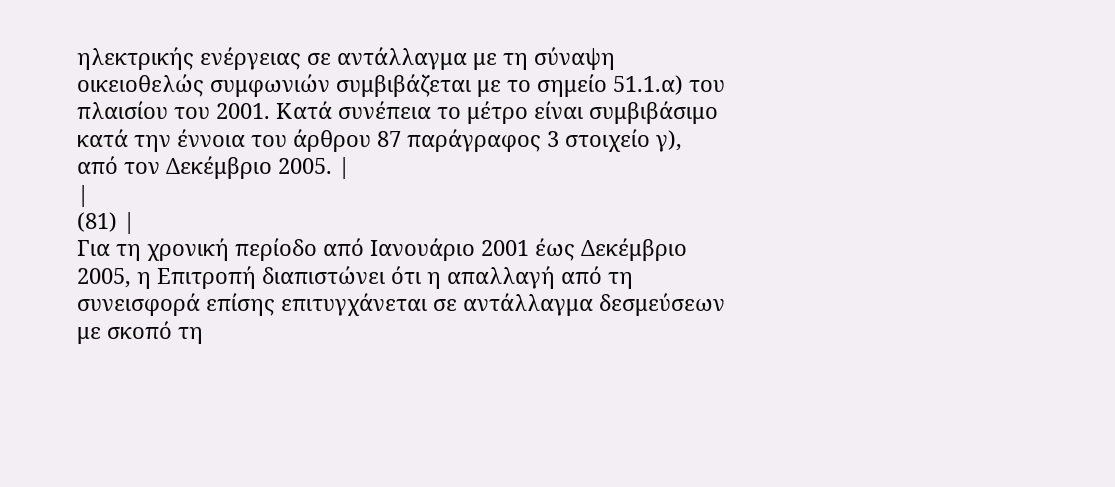ηλεκτρικής ενέργειας σε αντάλλαγμα με τη σύναψη οικειοθελώς συμφωνιών συμβιβάζεται με το σημείο 51.1.α) του πλαισίου του 2001. Κατά συνέπεια το μέτρο είναι συμβιβάσιμο κατά την έννοια του άρθρου 87 παράγραφος 3 στοιχείο γ), από τον Δεκέμβριο 2005. |
|
(81) |
Για τη χρονική περίοδο από Ιανουάριο 2001 έως Δεκέμβριο 2005, η Επιτροπή διαπιστώνει ότι η απαλλαγή από τη συνεισφορά επίσης επιτυγχάνεται σε αντάλλαγμα δεσμεύσεων με σκοπό τη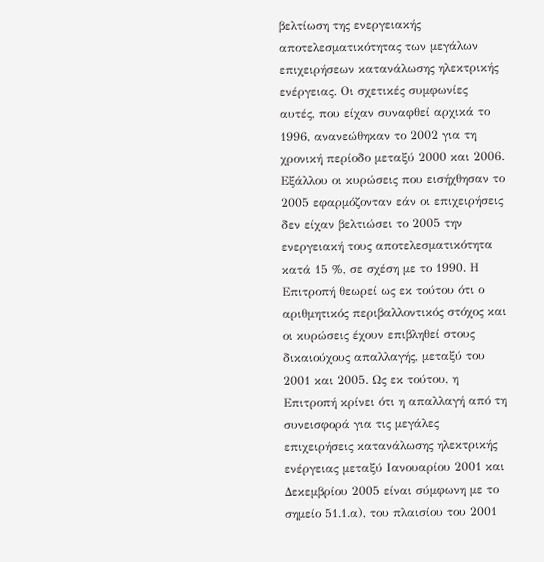βελτίωση της ενεργειακής αποτελεσματικότητας των μεγάλων επιχειρήσεων κατανάλωσης ηλεκτρικής ενέργειας. Οι σχετικές συμφωνίες αυτές, που είχαν συναφθεί αρχικά το 1996, ανανεώθηκαν το 2002 για τη χρονική περίοδο μεταξύ 2000 και 2006. Εξάλλου οι κυρώσεις που εισήχθησαν το 2005 εφαρμόζονταν εάν οι επιχειρήσεις δεν είχαν βελτιώσει το 2005 την ενεργειακή τους αποτελεσματικότητα κατά 15 %, σε σχέση με το 1990. Η Επιτροπή θεωρεί ως εκ τούτου ότι ο αριθμητικός περιβαλλοντικός στόχος και οι κυρώσεις έχουν επιβληθεί στους δικαιούχους απαλλαγής, μεταξύ του 2001 και 2005. Ως εκ τούτου, η Επιτροπή κρίνει ότι η απαλλαγή από τη συνεισφορά για τις μεγάλες επιχειρήσεις κατανάλωσης ηλεκτρικής ενέργειας μεταξύ Ιανουαρίου 2001 και Δεκεμβρίου 2005 είναι σύμφωνη με το σημείο 51.1.α), του πλαισίου του 2001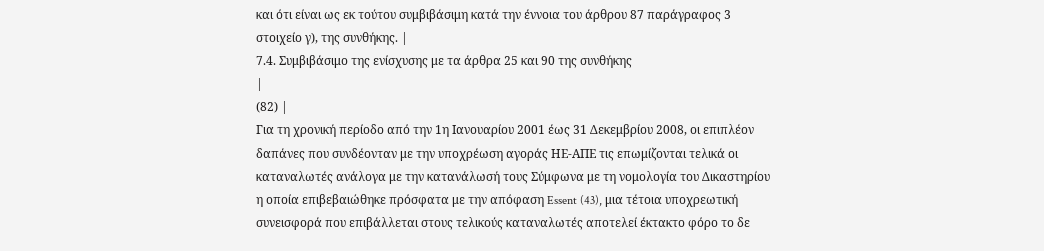και ότι είναι ως εκ τούτου συμβιβάσιμη κατά την έννοια του άρθρου 87 παράγραφος 3 στοιχείο γ), της συνθήκης. |
7.4. Συμβιβάσιμο της ενίσχυσης με τα άρθρα 25 και 90 της συνθήκης
|
(82) |
Για τη χρονική περίοδο από την 1η Ιανουαρίου 2001 έως 31 Δεκεμβρίου 2008, οι επιπλέον δαπάνες που συνδέονταν με την υποχρέωση αγοράς ΗΕ-ΑΠΕ τις επωμίζονται τελικά οι καταναλωτές ανάλογα με την κατανάλωσή τους Σύμφωνα με τη νομολογία του Δικαστηρίου η οποία επιβεβαιώθηκε πρόσφατα με την απόφαση Essent (43), μια τέτοια υποχρεωτική συνεισφορά που επιβάλλεται στους τελικούς καταναλωτές αποτελεί έκτακτο φόρο το δε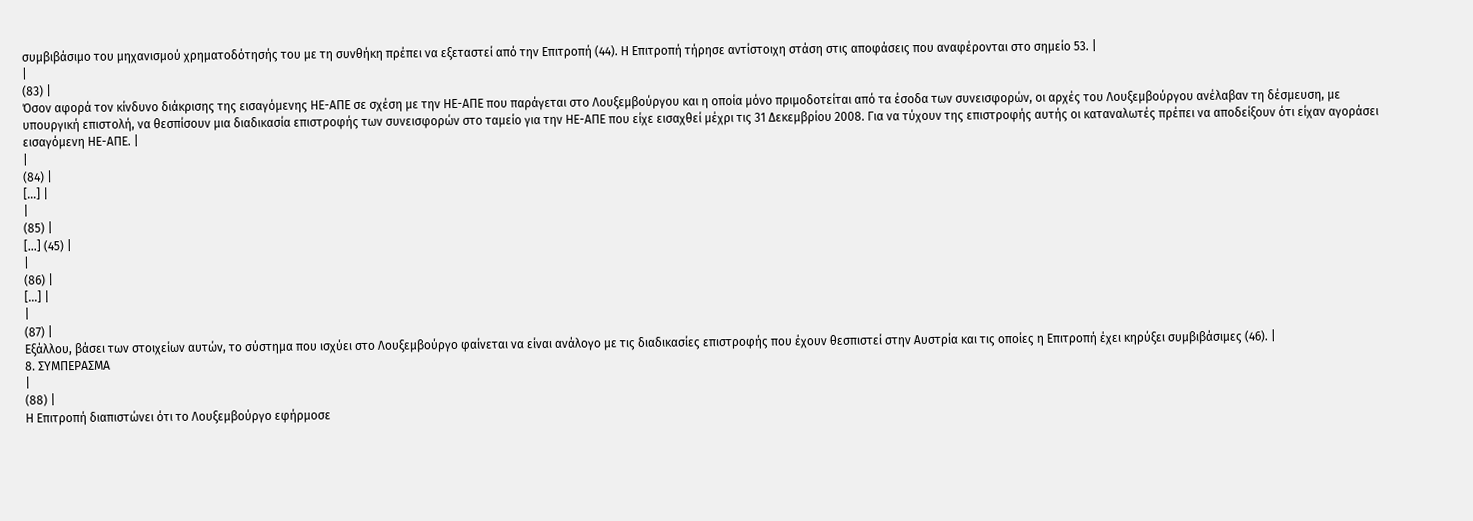συμβιβάσιμο του μηχανισμού χρηματοδότησής του με τη συνθήκη πρέπει να εξεταστεί από την Επιτροπή (44). Η Επιτροπή τήρησε αντίστοιχη στάση στις αποφάσεις που αναφέρονται στο σημείο 53. |
|
(83) |
Όσον αφορά τον κίνδυνο διάκρισης της εισαγόμενης ΗΕ-ΑΠΕ σε σχέση με την ΗΕ-ΑΠΕ που παράγεται στο Λουξεμβούργου και η οποία μόνο πριμοδοτείται από τα έσοδα των συνεισφορών, οι αρχές του Λουξεμβούργου ανέλαβαν τη δέσμευση, με υπουργική επιστολή, να θεσπίσουν μια διαδικασία επιστροφής των συνεισφορών στο ταμείο για την ΗΕ-ΑΠΕ που είχε εισαχθεί μέχρι τις 31 Δεκεμβρίου 2008. Για να τύχουν της επιστροφής αυτής οι καταναλωτές πρέπει να αποδείξουν ότι είχαν αγοράσει εισαγόμενη ΗΕ-ΑΠΕ. |
|
(84) |
[…] |
|
(85) |
[…] (45) |
|
(86) |
[…] |
|
(87) |
Εξάλλου, βάσει των στοιχείων αυτών, το σύστημα που ισχύει στο Λουξεμβούργο φαίνεται να είναι ανάλογο με τις διαδικασίες επιστροφής που έχουν θεσπιστεί στην Αυστρία και τις οποίες η Επιτροπή έχει κηρύξει συμβιβάσιμες (46). |
8. ΣΥΜΠΕΡΑΣΜΑ
|
(88) |
Η Επιτροπή διαπιστώνει ότι το Λουξεμβούργο εφήρμοσε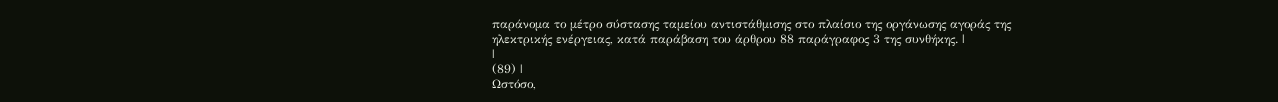παράνομα το μέτρο σύστασης ταμείου αντιστάθμισης στο πλαίσιο της οργάνωσης αγοράς της ηλεκτρικής ενέργειας, κατά παράβαση του άρθρου 88 παράγραφος 3 της συνθήκης. |
|
(89) |
Ωστόσο,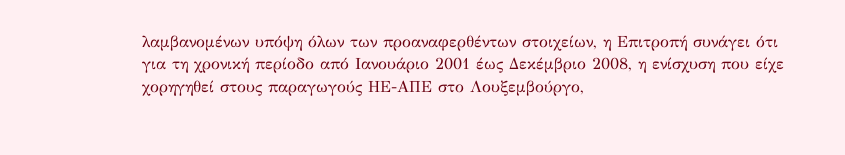λαμβανομένων υπόψη όλων των προαναφερθέντων στοιχείων, η Επιτροπή συνάγει ότι για τη χρονική περίοδο από Ιανουάριο 2001 έως Δεκέμβριο 2008, η ενίσχυση που είχε χορηγηθεί στους παραγωγούς ΗΕ-ΑΠΕ στο Λουξεμβούργο,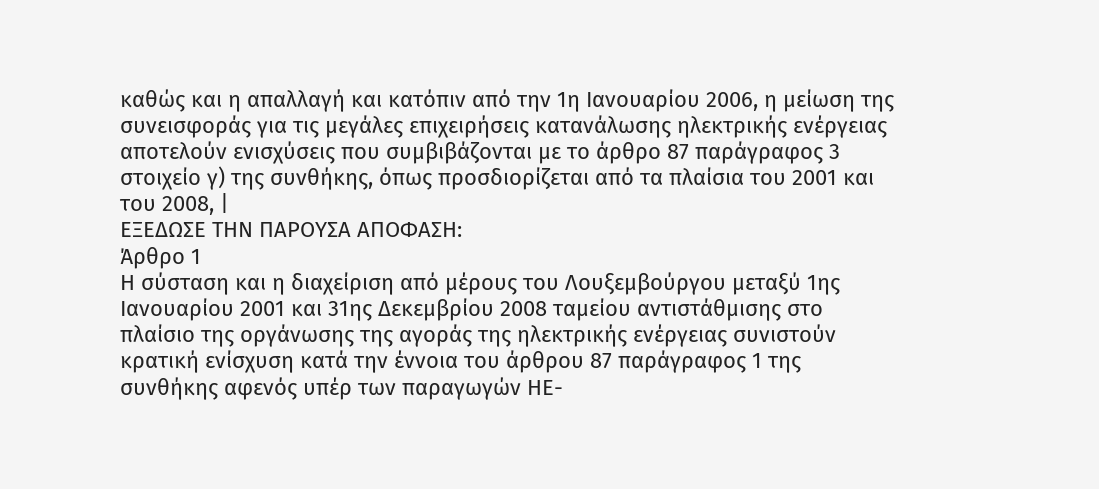καθώς και η απαλλαγή και κατόπιν από την 1η Ιανουαρίου 2006, η μείωση της συνεισφοράς για τις μεγάλες επιχειρήσεις κατανάλωσης ηλεκτρικής ενέργειας αποτελούν ενισχύσεις που συμβιβάζονται με το άρθρο 87 παράγραφος 3 στοιχείο γ) της συνθήκης, όπως προσδιορίζεται από τα πλαίσια του 2001 και του 2008, |
ΕΞΕΔΩΣΕ ΤΗΝ ΠΑΡΟΥΣΑ ΑΠΟΦΑΣΗ:
Άρθρο 1
Η σύσταση και η διαχείριση από μέρους του Λουξεμβούργου μεταξύ 1ης Ιανουαρίου 2001 και 31ης Δεκεμβρίου 2008 ταμείου αντιστάθμισης στο πλαίσιο της οργάνωσης της αγοράς της ηλεκτρικής ενέργειας συνιστούν κρατική ενίσχυση κατά την έννοια του άρθρου 87 παράγραφος 1 της συνθήκης αφενός υπέρ των παραγωγών ΗΕ-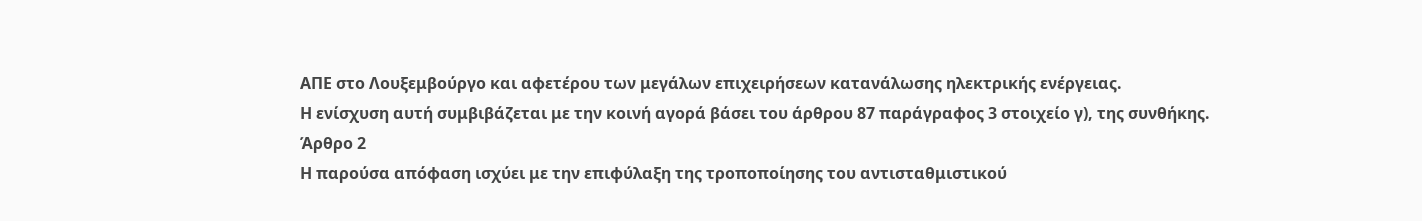ΑΠΕ στο Λουξεμβούργο και αφετέρου των μεγάλων επιχειρήσεων κατανάλωσης ηλεκτρικής ενέργειας.
Η ενίσχυση αυτή συμβιβάζεται με την κοινή αγορά βάσει του άρθρου 87 παράγραφος 3 στοιχείο γ), της συνθήκης.
Άρθρο 2
Η παρούσα απόφαση ισχύει με την επιφύλαξη της τροποποίησης του αντισταθμιστικού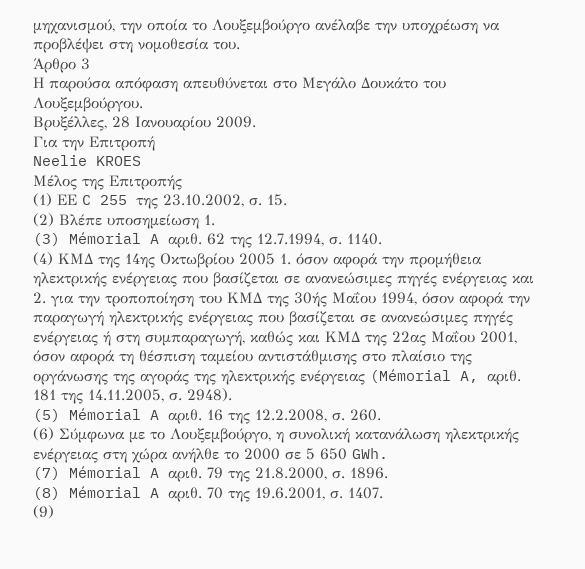μηχανισμού, την οποία το Λουξεμβούργο ανέλαβε την υποχρέωση να προβλέψει στη νομοθεσία του.
Άρθρο 3
Η παρούσα απόφαση απευθύνεται στο Μεγάλο Δουκάτο του Λουξεμβούργου.
Βρυξέλλες, 28 Ιανουαρίου 2009.
Για την Επιτροπή
Neelie KROES
Μέλος της Επιτροπής
(1) ΕΕ C 255 της 23.10.2002, σ. 15.
(2) Βλέπε υποσημείωση 1.
(3) Mémorial A αριθ. 62 της 12.7.1994, σ. 1140.
(4) ΚΜΔ της 14ης Οκτωβρίου 2005 1. όσον αφορά την προμήθεια ηλεκτρικής ενέργειας που βασίζεται σε ανανεώσιμες πηγές ενέργειας και 2. για την τροποποίηση του ΚΜΔ της 30ής Μαΐου 1994, όσον αφορά την παραγωγή ηλεκτρικής ενέργειας που βασίζεται σε ανανεώσιμες πηγές ενέργειας ή στη συμπαραγωγή, καθώς και ΚΜΔ της 22ας Μαΐου 2001, όσον αφορά τη θέσπιση ταμείου αντιστάθμισης στο πλαίσιο της οργάνωσης της αγοράς της ηλεκτρικής ενέργειας (Mémorial A, αριθ. 181 της 14.11.2005, σ. 2948).
(5) Mémorial A αριθ. 16 της 12.2.2008, σ. 260.
(6) Σύμφωνα με το Λουξεμβούργο, η συνολική κατανάλωση ηλεκτρικής ενέργειας στη χώρα ανήλθε το 2000 σε 5 650 GWh.
(7) Mémorial A αριθ. 79 της 21.8.2000, σ. 1896.
(8) Mémorial A αριθ. 70 της 19.6.2001, σ. 1407.
(9)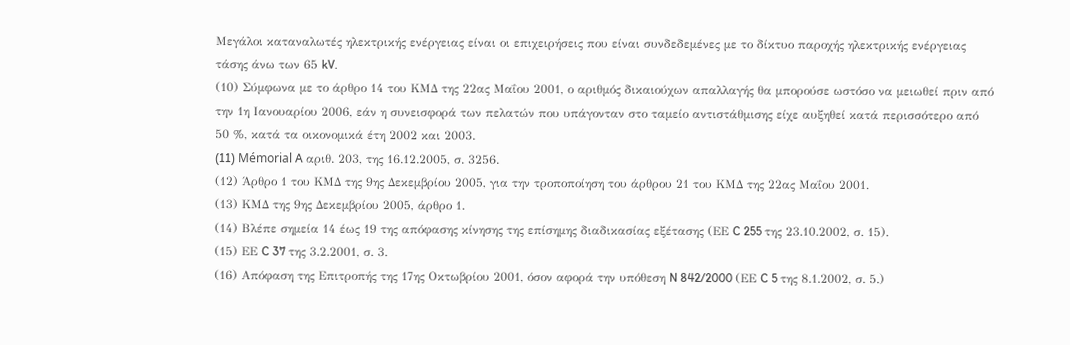Μεγάλοι καταναλωτές ηλεκτρικής ενέργειας είναι οι επιχειρήσεις που είναι συνδεδεμένες με το δίκτυο παροχής ηλεκτρικής ενέργειας τάσης άνω των 65 kV.
(10) Σύμφωνα με το άρθρο 14 του ΚΜΔ της 22ας Μαΐου 2001, ο αριθμός δικαιούχων απαλλαγής θα μπορούσε ωστόσο να μειωθεί πριν από την 1η Ιανουαρίου 2006, εάν η συνεισφορά των πελατών που υπάγονταν στο ταμείο αντιστάθμισης είχε αυξηθεί κατά περισσότερο από 50 %, κατά τα οικονομικά έτη 2002 και 2003.
(11) Mémorial A αριθ. 203, της 16.12.2005, σ. 3256.
(12) Άρθρο 1 του ΚΜΔ της 9ης Δεκεμβρίου 2005, για την τροποποίηση του άρθρου 21 του ΚΜΔ της 22ας Μαΐου 2001.
(13) ΚΜΔ της 9ης Δεκεμβρίου 2005, άρθρο 1.
(14) Βλέπε σημεία 14 έως 19 της απόφασης κίνησης της επίσημης διαδικασίας εξέτασης (ΕΕ C 255 της 23.10.2002, σ. 15).
(15) ΕΕ C 37 της 3.2.2001, σ. 3.
(16) Απόφαση της Επιτροπής της 17ης Οκτωβρίου 2001, όσον αφορά την υπόθεση N 842/2000 (ΕΕ C 5 της 8.1.2002, σ. 5.)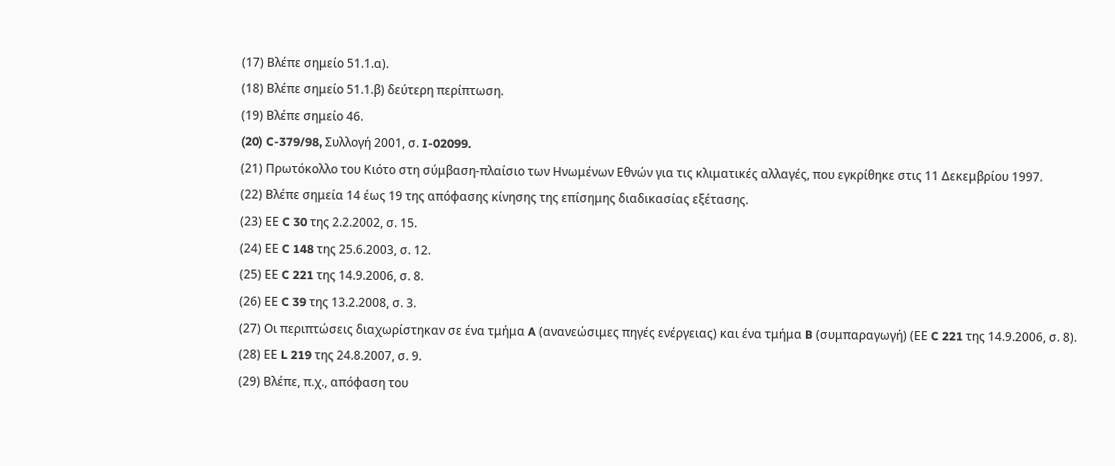(17) Βλέπε σημείο 51.1.α).
(18) Βλέπε σημείο 51.1.β) δεύτερη περίπτωση.
(19) Βλέπε σημείο 46.
(20) C-379/98, Συλλογή 2001, σ. I-02099.
(21) Πρωτόκολλο του Κιότο στη σύμβαση-πλαίσιο των Ηνωμένων Εθνών για τις κλιματικές αλλαγές, που εγκρίθηκε στις 11 Δεκεμβρίου 1997.
(22) Βλέπε σημεία 14 έως 19 της απόφασης κίνησης της επίσημης διαδικασίας εξέτασης.
(23) ΕΕ C 30 της 2.2.2002, σ. 15.
(24) ΕΕ C 148 της 25.6.2003, σ. 12.
(25) ΕΕ C 221 της 14.9.2006, σ. 8.
(26) ΕΕ C 39 της 13.2.2008, σ. 3.
(27) Οι περιπτώσεις διαχωρίστηκαν σε ένα τμήμα A (ανανεώσιμες πηγές ενέργειας) και ένα τμήμα B (συμπαραγωγή) (ΕΕ C 221 της 14.9.2006, σ. 8).
(28) ΕΕ L 219 της 24.8.2007, σ. 9.
(29) Βλέπε, π.χ., απόφαση του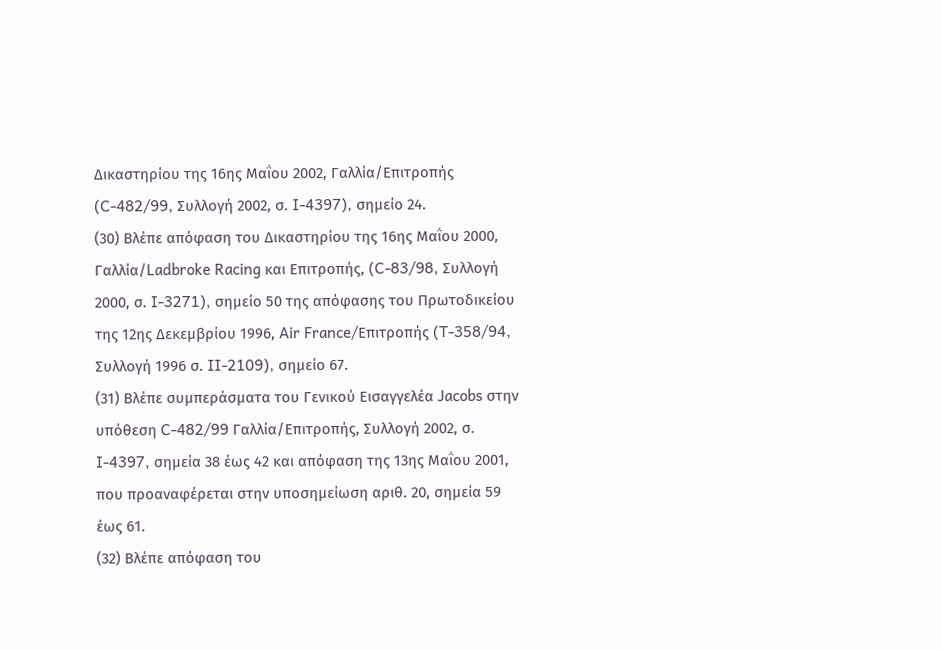Δικαστηρίου της 16ης Μαΐου 2002, Γαλλία/Επιτροπής (C-482/99, Συλλογή 2002, σ. I-4397), σημείο 24.
(30) Βλέπε απόφαση του Δικαστηρίου της 16ης Μαΐου 2000, Γαλλία/Ladbroke Racing και Επιτροπής, (C-83/98, Συλλογή 2000, σ. I-3271), σημείο 50 της απόφασης του Πρωτοδικείου της 12ης Δεκεμβρίου 1996, Air France/Επιτροπής (T-358/94, Συλλογή 1996 σ. II-2109), σημείο 67.
(31) Βλέπε συμπεράσματα του Γενικού Εισαγγελέα Jacobs στην υπόθεση C-482/99 Γαλλία/Επιτροπής, Συλλογή 2002, σ. I-4397, σημεία 38 έως 42 και απόφαση της 13ης Μαΐου 2001, που προαναφέρεται στην υποσημείωση αριθ. 20, σημεία 59 έως 61.
(32) Βλέπε απόφαση του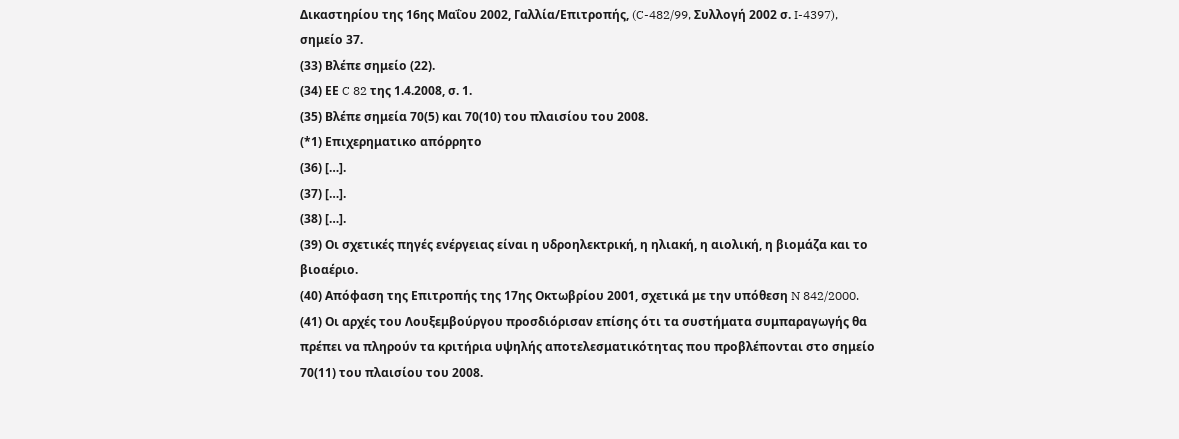Δικαστηρίου της 16ης Μαΐου 2002, Γαλλία/Επιτροπής, (C-482/99, Συλλογή 2002 σ. I-4397), σημείο 37.
(33) Βλέπε σημείο (22).
(34) ΕΕ C 82 της 1.4.2008, σ. 1.
(35) Βλέπε σημεία 70(5) και 70(10) του πλαισίου του 2008.
(*1) Επιχερηματικο απόρρητο
(36) […].
(37) […].
(38) […].
(39) Οι σχετικές πηγές ενέργειας είναι η υδροηλεκτρική, η ηλιακή, η αιολική, η βιομάζα και το βιοαέριο.
(40) Απόφαση της Επιτροπής της 17ης Οκτωβρίου 2001, σχετικά με την υπόθεση N 842/2000.
(41) Οι αρχές του Λουξεμβούργου προσδιόρισαν επίσης ότι τα συστήματα συμπαραγωγής θα πρέπει να πληρούν τα κριτήρια υψηλής αποτελεσματικότητας που προβλέπονται στο σημείο 70(11) του πλαισίου του 2008.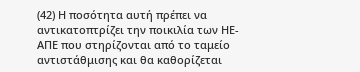(42) Η ποσότητα αυτή πρέπει να αντικατοπτρίζει την ποικιλία των ΗΕ-ΑΠΕ που στηρίζονται από το ταμείο αντιστάθμισης και θα καθορίζεται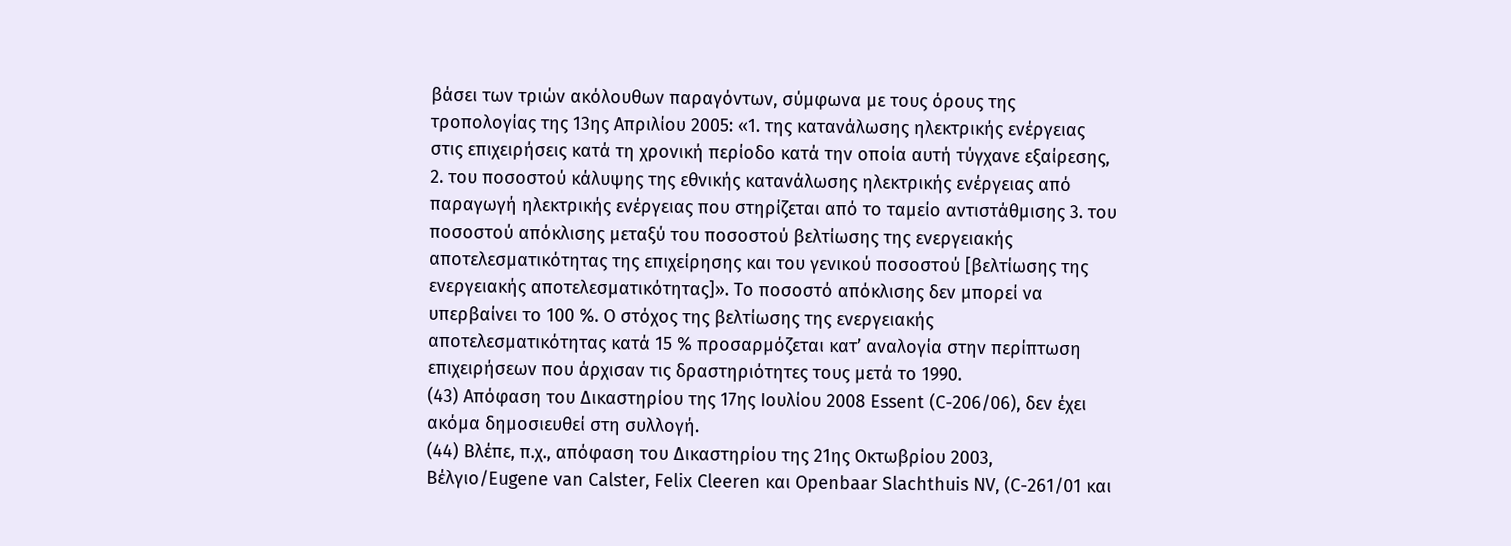βάσει των τριών ακόλουθων παραγόντων, σύμφωνα με τους όρους της τροπολογίας της 13ης Απριλίου 2005: «1. της κατανάλωσης ηλεκτρικής ενέργειας στις επιχειρήσεις κατά τη χρονική περίοδο κατά την οποία αυτή τύγχανε εξαίρεσης, 2. του ποσοστού κάλυψης της εθνικής κατανάλωσης ηλεκτρικής ενέργειας από παραγωγή ηλεκτρικής ενέργειας που στηρίζεται από το ταμείο αντιστάθμισης 3. του ποσοστού απόκλισης μεταξύ του ποσοστού βελτίωσης της ενεργειακής αποτελεσματικότητας της επιχείρησης και του γενικού ποσοστού [βελτίωσης της ενεργειακής αποτελεσματικότητας]». Το ποσοστό απόκλισης δεν μπορεί να υπερβαίνει το 100 %. Ο στόχος της βελτίωσης της ενεργειακής αποτελεσματικότητας κατά 15 % προσαρμόζεται κατ’ αναλογία στην περίπτωση επιχειρήσεων που άρχισαν τις δραστηριότητες τους μετά το 1990.
(43) Απόφαση του Δικαστηρίου της 17ης Ιουλίου 2008 Essent (C-206/06), δεν έχει ακόμα δημοσιευθεί στη συλλογή.
(44) Βλέπε, π.χ., απόφαση του Δικαστηρίου της 21ης Οκτωβρίου 2003, Βέλγιο/Eugene van Calster, Felix Cleeren και Openbaar Slachthuis NV, (C-261/01 και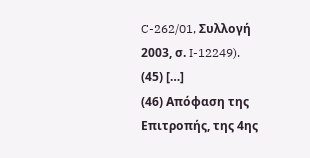C-262/01, Συλλογή 2003, σ. I-12249).
(45) […]
(46) Απόφαση της Επιτροπής, της 4ης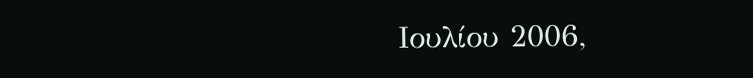Ιουλίου 2006,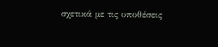σχετικά με τις υποθέσεις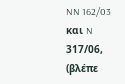NN 162/03 και N 317/06, (βλέπε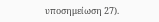υποσημείωση 27).